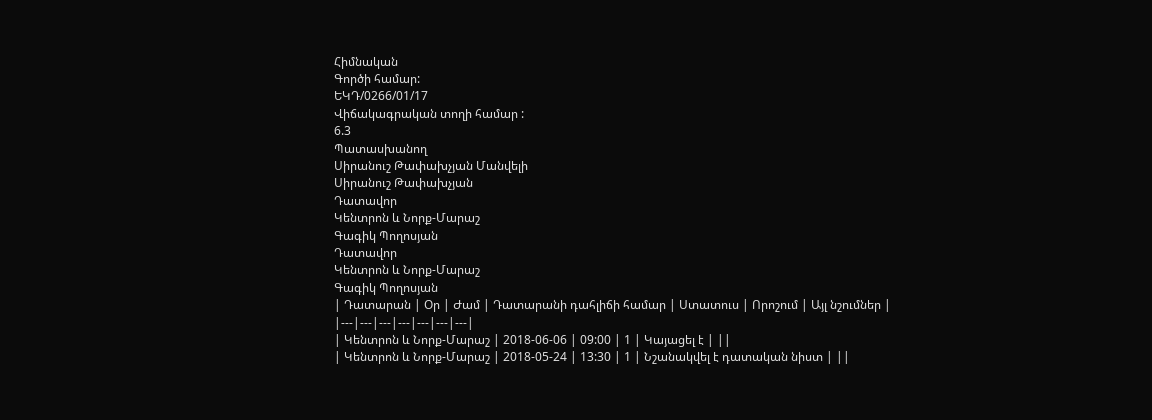Հիմնական
Գործի համար:
ԵԿԴ/0266/01/17
Վիճակագրական տողի համար :
6.3
Պատասխանող
Սիրանուշ Թափախչյան Մանվելի
Սիրանուշ Թափախչյան
Դատավոր
Կենտրոն և Նորք-Մարաշ
Գագիկ Պողոսյան
Դատավոր
Կենտրոն և Նորք-Մարաշ
Գագիկ Պողոսյան
| Դատարան | Օր | Ժամ | Դատարանի դահլիճի համար | Ստատուս | Որոշում | Այլ նշումներ |
|---|---|---|---|---|---|---|
| Կենտրոն և Նորք-Մարաշ | 2018-06-06 | 09:00 | 1 | Կայացել է | ||
| Կենտրոն և Նորք-Մարաշ | 2018-05-24 | 13:30 | 1 | Նշանակվել է դատական նիստ | ||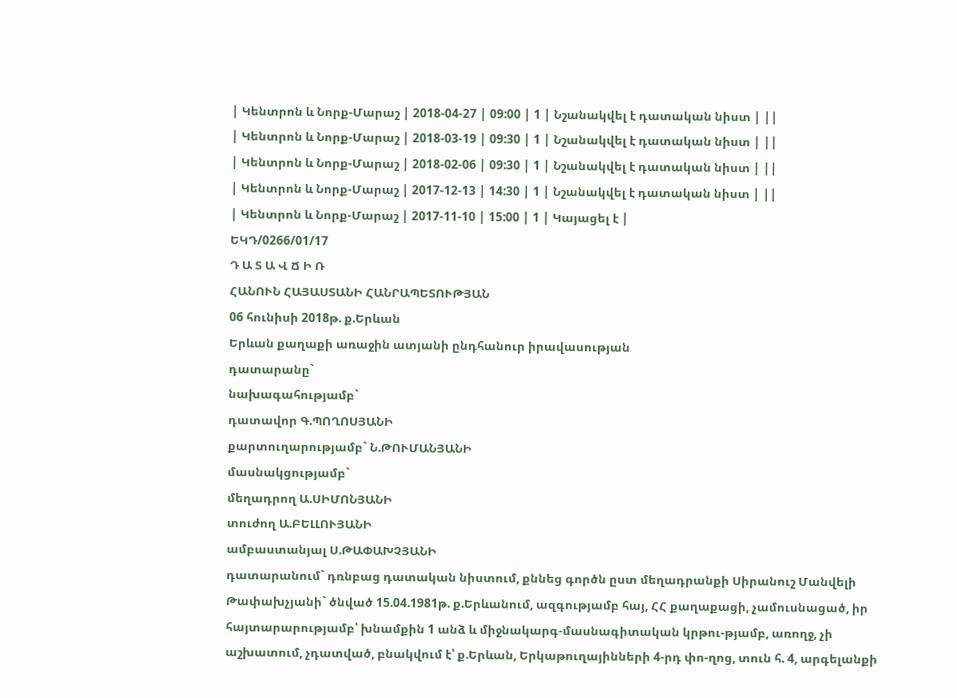| Կենտրոն և Նորք-Մարաշ | 2018-04-27 | 09:00 | 1 | Նշանակվել է դատական նիստ | ||
| Կենտրոն և Նորք-Մարաշ | 2018-03-19 | 09:30 | 1 | Նշանակվել է դատական նիստ | ||
| Կենտրոն և Նորք-Մարաշ | 2018-02-06 | 09:30 | 1 | Նշանակվել է դատական նիստ | ||
| Կենտրոն և Նորք-Մարաշ | 2017-12-13 | 14:30 | 1 | Նշանակվել է դատական նիստ | ||
| Կենտրոն և Նորք-Մարաշ | 2017-11-10 | 15:00 | 1 | Կայացել է |
ԵԿԴ/0266/01/17
Դ Ա Տ Ա Վ Ճ Ի Ռ
ՀԱՆՈՒՆ ՀԱՅԱՍՏԱՆԻ ՀԱՆՐԱՊԵՏՈՒԹՅԱՆ
06 հունիսի 2018թ. ք.Երևան
Երևան քաղաքի առաջին ատյանի ընդհանուր իրավասության
դատարանը`
նախագահությամբ`
դատավոր Գ.ՊՈՂՈՍՅԱՆԻ
քարտուղարությամբ` Ն.ԹՈՒՄԱՆՅԱՆԻ
մասնակցությամբ`
մեղադրող Ա.ՍԻՄՈՆՅԱՆԻ
տուժող Ա.ԲԵԼԼՈՒՅԱՆԻ
ամբաստանյալ Ս.ԹԱՓԱԽՉՅԱՆԻ
դատարանում` դռնբաց դատական նիստում, քննեց գործն ըստ մեղադրանքի Սիրանուշ Մանվելի Թափախչյանի` ծնված 15.04.1981թ. ք.Երևանում, ազգությամբ հայ, ՀՀ քաղաքացի, չամուսնացած, իր հայտարարությամբ՝ խնամքին 1 անձ և միջնակարգ-մասնագիտական կրթու-թյամբ, առողջ, չի աշխատում, չդատված, բնակվում է՝ ք.Երևան, Երկաթուղայինների 4-րդ փո-ղոց, տուն հ. 4, արգելանքի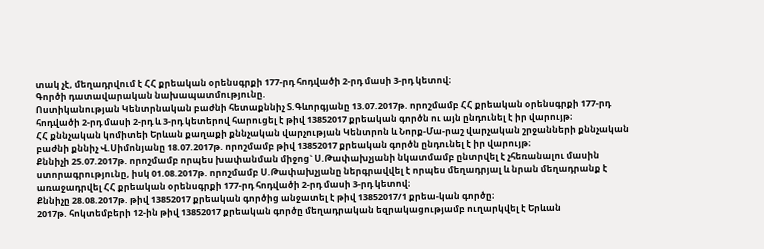տակ չէ, մեղադրվում է ՀՀ քրեական օրենսգրքի 177-րդ հոդվածի 2-րդ մասի 3-րդ կետով։
Գործի դատավարական նախապատմությունը.
Ոստիկանության Կենտրնական բաժնի հետաքննիչ Տ.Գևորգյանը 13.07.2017թ. որոշմամբ ՀՀ քրեական օրենսգրքի 177-րդ հոդվածի 2-րդ մասի 2-րդ և 3-րդ կետերով հարուցել է թիվ 13852017 քրեական գործն ու այն ընդունել է իր վարույթ։
ՀՀ քննչական կոմիտեի Երևան քաղաքի քննչական վարչության Կենտրոն և Նորք-Մա-րաշ վարչական շրջանների քննչական բաժնի քննիչ Վ.Սիմոնյանը 18.07.2017թ. որոշմամբ թիվ 13852017 քրեական գործն ընդունել է իր վարույթ։
Քննիչի 25.07.2017թ. որոշմամբ որպես խափանման միջոց` Ս.Թափախչյանի նկատմամբ ընտրվել է չհեռանալու մասին ստորագրությունը, իսկ 01.08.2017թ. որոշմամբ Ս.Թափախչյանը ներգրավվել է որպես մեղադրյալ և նրան մեղադրանք է առաջադրվել ՀՀ քրեական օրենսգրքի 177-րդ հոդվածի 2-րդ մասի 3-րդ կետով։
Քննիչը 28.08.2017թ. թիվ 13852017 քրեական գործից անջատել է թիվ 13852017/1 քրեա-կան գործը։
2017թ. հոկտեմբերի 12-ին թիվ 13852017 քրեական գործը մեղադրական եզրակացությամբ ուղարկվել է Երևան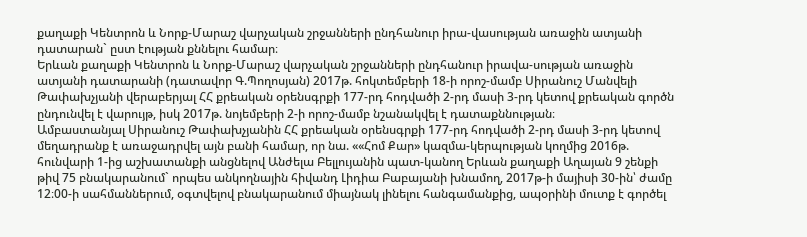քաղաքի Կենտրոն և Նորք-Մարաշ վարչական շրջանների ընդհանուր իրա-վասության առաջին ատյանի դատարան` ըստ էության քննելու համար։
Երևան քաղաքի Կենտրոն և Նորք-Մարաշ վարչական շրջանների ընդհանուր իրավա-սության առաջին ատյանի դատարանի (դատավոր Գ.Պողոսյան) 2017թ. հոկտեմբերի 18-ի որոշ-մամբ Սիրանուշ Մանվելի Թափախչյանի վերաբերյալ ՀՀ քրեական օրենսգրքի 177-րդ հոդվածի 2-րդ մասի 3-րդ կետով քրեական գործն ընդունվել է վարույթ, իսկ 2017թ. նոյեմբերի 2-ի որոշ-մամբ նշանակվել է դատաքննության։
Ամբաստանյալ Սիրանուշ Թափախչյանին ՀՀ քրեական օրենսգրքի 177-րդ հոդվածի 2-րդ մասի 3-րդ կետով մեղադրանք է առաջադրվել այն բանի համար, որ նա. ««Հոմ Քար» կազմա-կերպության կողմից 2016թ. հունվարի 1-ից աշխատանքի անցնելով Անժելա Բելլույանին պատ-կանող Երևան քաղաքի Աղայան 9 շենքի թիվ 75 բնակարանում` որպես անկողնային հիվանդ Լիդիա Բաբայանի խնամող, 2017թ-ի մայիսի 30-ին՝ ժամը 12։00-ի սահմաններում, օգտվելով բնակարանում միայնակ լինելու հանգամանքից, ապօրինի մուտք է գործել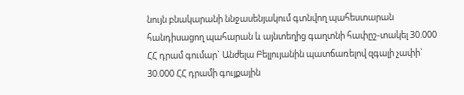նույն բնակարանի ննջասենյակում գտնվող պահեստարան հանդիսացող պահարան և այնտեղից գաղտնի հափըշ-տակել 30.000 ՀՀ դրամ գումար` Անժելա Բելլույանին պատճառելով զգալի չափի` 30.000 ՀՀ դրամի գույքային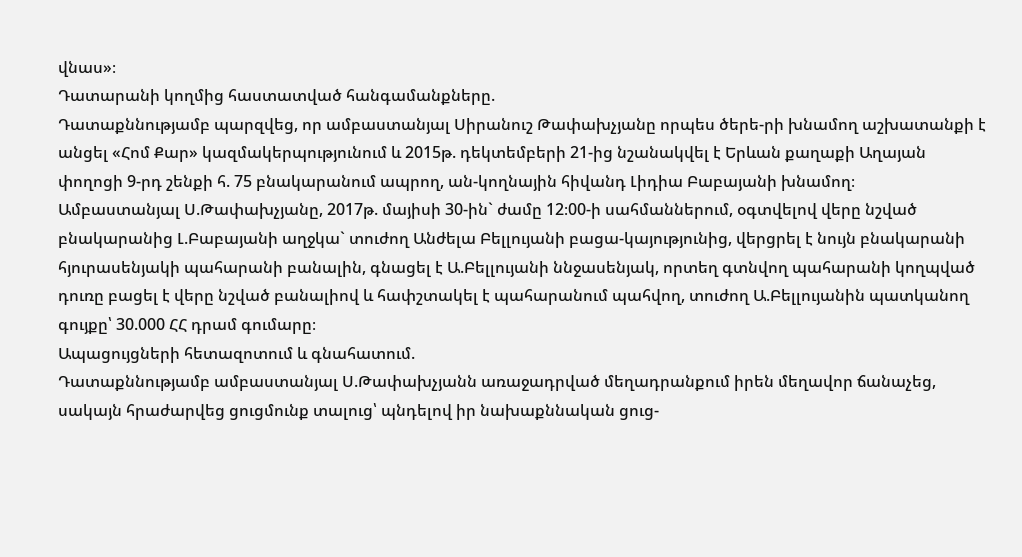վնաս»։
Դատարանի կողմից հաստատված հանգամանքները.
Դատաքննությամբ պարզվեց, որ ամբաստանյալ Սիրանուշ Թափախչյանը որպես ծերե-րի խնամող աշխատանքի է անցել «Հոմ Քար» կազմակերպությունում և 2015թ. դեկտեմբերի 21-ից նշանակվել է Երևան քաղաքի Աղայան փողոցի 9-րդ շենքի հ. 75 բնակարանում ապրող, ան-կողնային հիվանդ Լիդիա Բաբայանի խնամող։
Ամբաստանյալ Ս.Թափախչյանը, 2017թ. մայիսի 30-ին` ժամը 12։00-ի սահմաններում, օգտվելով վերը նշված բնակարանից Լ.Բաբայանի աղջկա` տուժող Անժելա Բելլույանի բացա-կայությունից, վերցրել է նույն բնակարանի հյուրասենյակի պահարանի բանալին, գնացել է Ա.Բելլույանի ննջասենյակ, որտեղ գտնվող պահարանի կողպված դուռը բացել է վերը նշված բանալիով և հափշտակել է պահարանում պահվող, տուժող Ա.Բելլույանին պատկանող գույքը՝ 30.000 ՀՀ դրամ գումարը։
Ապացույցների հետազոտում և գնահատում.
Դատաքննությամբ ամբաստանյալ Ս.Թափախչյանն առաջադրված մեղադրանքում իրեն մեղավոր ճանաչեց, սակայն հրաժարվեց ցուցմունք տալուց՝ պնդելով իր նախաքննական ցուց-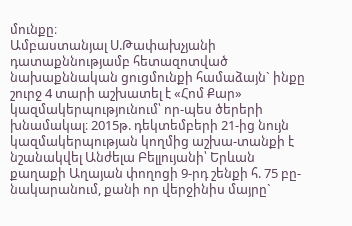մունքը։
Ամբաստանյալ Ս.Թափախչյանի դատաքննությամբ հետազոտված նախաքննական ցուցմունքի համաձայն` ինքը շուրջ 4 տարի աշխատել է «Հոմ Քար» կազմակերպությունում՝ որ-պես ծերերի խնամակալ։ 2015թ. դեկտեմբերի 21-ից նույն կազմակերպության կողմից աշխա-տանքի է նշանակվել Անժելա Բելլույանի՝ Երևան քաղաքի Աղայան փողոցի 9-րդ շենքի հ. 75 բը-նակարանում, քանի որ վերջինիս մայրը`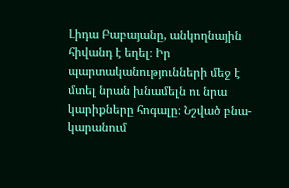Լիդա Բաբայանը, անկողնային հիվանդ է եղել։ Իր պարտականությունների մեջ է մտել նրան խնամելն ու նրա կարիքները հոգալը։ Նշված բնա-կարանում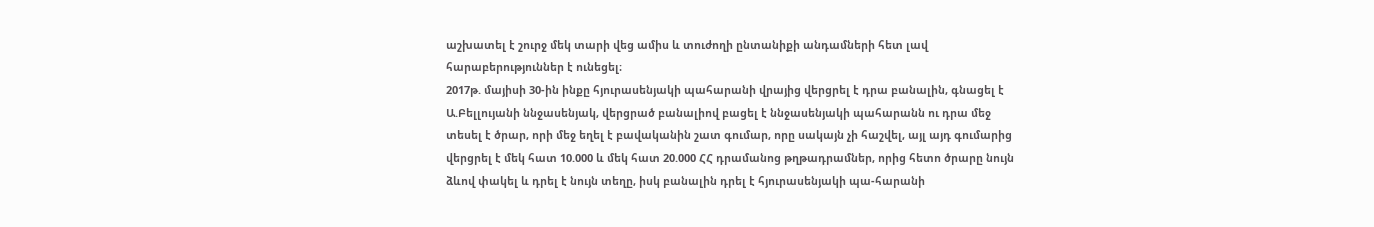աշխատել է շուրջ մեկ տարի վեց ամիս և տուժողի ընտանիքի անդամների հետ լավ հարաբերություններ է ունեցել։
2017թ. մայիսի 30-ին ինքը հյուրասենյակի պահարանի վրայից վերցրել է դրա բանալին, գնացել է Ա.Բելլույանի ննջասենյակ, վերցրած բանալիով բացել է ննջասենյակի պահարանն ու դրա մեջ տեսել է ծրար, որի մեջ եղել է բավականին շատ գումար, որը սակայն չի հաշվել, այլ այդ գումարից վերցրել է մեկ հատ 10.000 և մեկ հատ 20.000 ՀՀ դրամանոց թղթադրամներ, որից հետո ծրարը նույն ձևով փակել և դրել է նույն տեղը, իսկ բանալին դրել է հյուրասենյակի պա-հարանի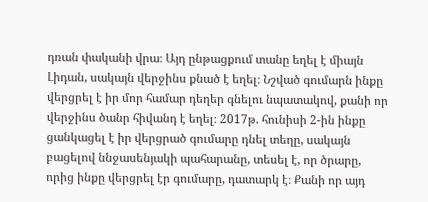դռան փականի վրա։ Այդ ընթացքում տանը եղել է միայն Լիդան, սակայն վերջինս քնած է եղել։ Նշված գումարն ինքը վերցրել է իր մոր համար դեղեր գնելու նպատակով, քանի որ վերջինս ծանր հիվանդ է եղել։ 2017թ. հունիսի 2-ին ինքը ցանկացել է իր վերցրած գումարը դնել տեղը, սակայն բացելով ննջասենյակի պահարանը, տեսել է, որ ծրարը, որից ինքը վերցրել էր գումարը, դատարկ է։ Քանի որ այդ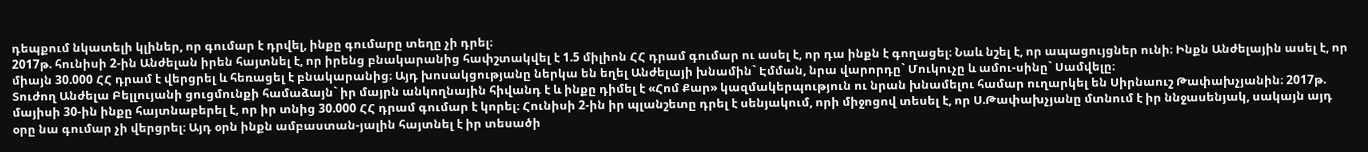դեպքում նկատելի կլիներ, որ գումար է դրվել, ինքը գումարը տեղը չի դրել։
2017թ. հունիսի 2-ին Անժելան իրեն հայտնել է, որ իրենց բնակարանից հափշտակվել է 1.5 միլիոն ՀՀ դրամ գումար ու ասել է, որ դա ինքն է գողացել։ Նաև նշել է, որ ապացույցներ ունի։ Ինքն Անժելային ասել է, որ միայն 30.000 ՀՀ դրամ է վերցրել և հեռացել է բնակարանից։ Այդ խոսակցությանը ներկա են եղել Անժելայի խնամին` Էմման, նրա վարորդը` Մուկուչը և ամու-սինը` Սամվելը։
Տուժող Անժելա Բելլույանի ցուցմունքի համաձայն` իր մայրն անկողնային հիվանդ է և ինքը դիմել է «Հոմ Քար» կազմակերպություն ու նրան խնամելու համար ուղարկել են Սիրնաուշ Թափախչյանին։ 2017թ. մայիսի 30-ին ինքը հայտնաբերել է, որ իր տնից 30.000 ՀՀ դրամ գումար է կորել։ Հունիսի 2-ին իր պլանշետը դրել է սենյակում, որի միջոցով տեսել է, որ Ս.Թափախչյանը մտնում է իր ննջասենյակ, սակայն այդ օրը նա գումար չի վերցրել։ Այդ օրն ինքն ամբաստան-յալին հայտնել է իր տեսածի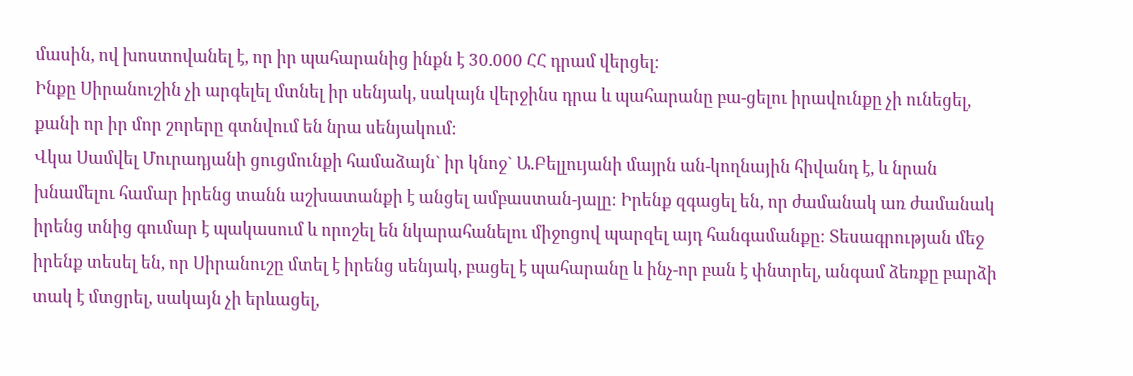մասին, ով խոստովանել է, որ իր պահարանից ինքն է 30.000 ՀՀ դրամ վերցել։
Ինքը Սիրանուշին չի արգելել մտնել իր սենյակ, սակայն վերջինս դրա և պահարանը բա-ցելու իրավունքը չի ունեցել, քանի որ իր մոր շորերը գտնվում են նրա սենյակում։
Վկա Սամվել Մուրադյանի ցուցմունքի համաձայն` իր կնոջ` Ա.Բելլույանի մայրն ան-կողնային հիվանդ է, և նրան խնամելու համար իրենց տանն աշխատանքի է անցել ամբաստան-յալը։ Իրենք զգացել են, որ ժամանակ առ ժամանակ իրենց տնից գումար է պակասում և որոշել են նկարահանելու միջոցով պարզել այդ հանգամանքը։ Տեսագրության մեջ իրենք տեսել են, որ Սիրանուշը մտել է իրենց սենյակ, բացել է պահարանը և ինչ-որ բան է փնտրել, անգամ ձեռքը բարձի տակ է մտցրել, սակայն չի երևացել,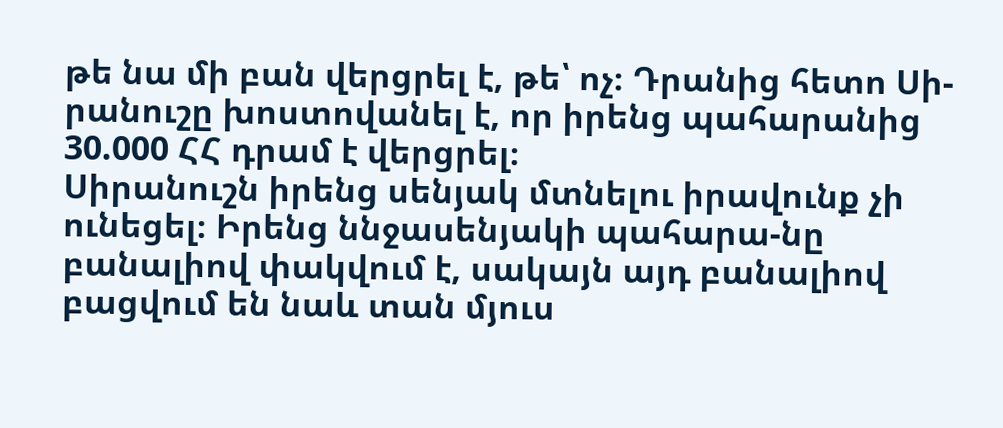թե նա մի բան վերցրել է, թե՝ ոչ։ Դրանից հետո Սի-րանուշը խոստովանել է, որ իրենց պահարանից 30.000 ՀՀ դրամ է վերցրել։
Սիրանուշն իրենց սենյակ մտնելու իրավունք չի ունեցել։ Իրենց ննջասենյակի պահարա-նը բանալիով փակվում է, սակայն այդ բանալիով բացվում են նաև տան մյուս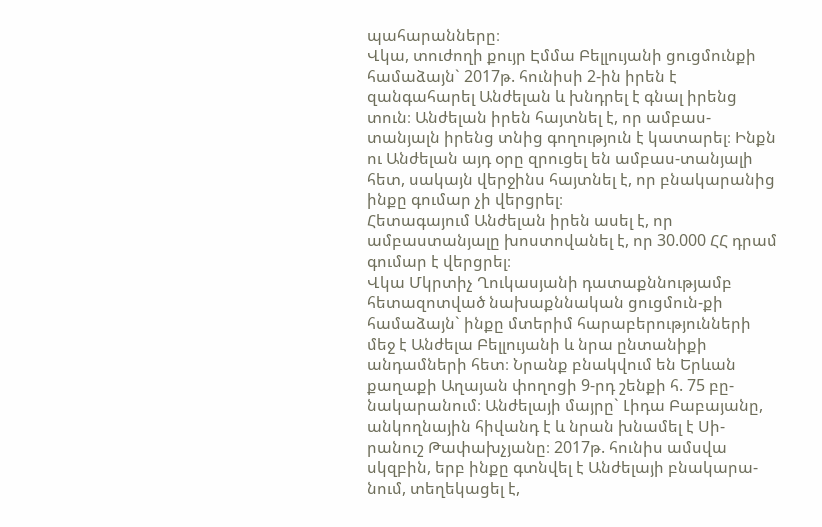պահարանները։
Վկա, տուժողի քույր Էմմա Բելլույանի ցուցմունքի համաձայն` 2017թ. հունիսի 2-ին իրեն է զանգահարել Անժելան և խնդրել է գնալ իրենց տուն։ Անժելան իրեն հայտնել է, որ ամբաս-տանյալն իրենց տնից գողություն է կատարել։ Ինքն ու Անժելան այդ օրը զրուցել են ամբաս-տանյալի հետ, սակայն վերջինս հայտնել է, որ բնակարանից ինքը գումար չի վերցրել։
Հետագայում Անժելան իրեն ասել է, որ ամբաստանյալը խոստովանել է, որ 30.000 ՀՀ դրամ գումար է վերցրել։
Վկա Մկրտիչ Ղուկասյանի դատաքննությամբ հետազոտված նախաքննական ցուցմուն-քի համաձայն` ինքը մտերիմ հարաբերությունների մեջ է Անժելա Բելլույանի և նրա ընտանիքի անդամների հետ։ Նրանք բնակվում են Երևան քաղաքի Աղայան փողոցի 9-րդ շենքի հ. 75 բը-նակարանում։ Անժելայի մայրը` Լիդա Բաբայանը, անկողնային հիվանդ է և նրան խնամել է Սի-րանուշ Թափախչյանը։ 2017թ. հունիս ամսվա սկզբին, երբ ինքը գտնվել է Անժելայի բնակարա-նում, տեղեկացել է,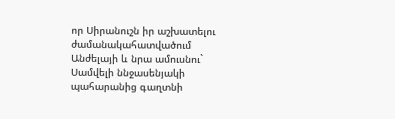որ Սիրանուշն իր աշխատելու ժամանակահատվածում Անժելայի և նրա ամուսնու` Սամվելի ննջասենյակի պահարանից գաղտնի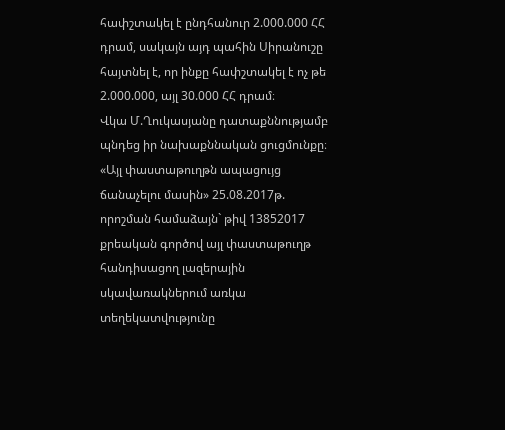հափշտակել է ընդհանուր 2.000.000 ՀՀ դրամ, սակայն այդ պահին Սիրանուշը հայտնել է, որ ինքը հափշտակել է ոչ թե 2.000.000, այլ 30.000 ՀՀ դրամ։
Վկա Մ.Ղուկասյանը դատաքննությամբ պնդեց իր նախաքննական ցուցմունքը։
«Այլ փաստաթուղթն ապացույց ճանաչելու մասին» 25.08.2017թ. որոշման համաձայն` թիվ 13852017 քրեական գործով այլ փաստաթուղթ հանդիսացող լազերային սկավառակներում առկա տեղեկատվությունը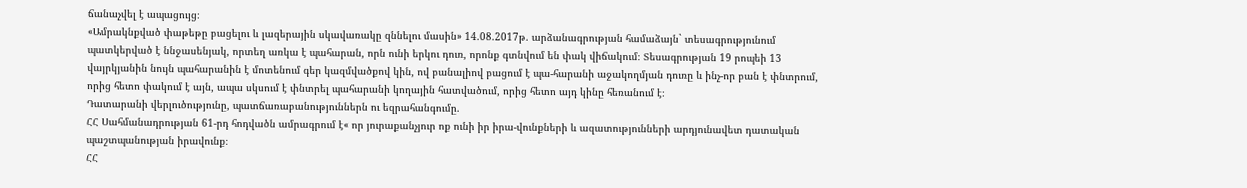ճանաչվել է ապացույց։
«Ամրակնքված փաթեթը բացելու և լազերային սկավառակը զննելու մասին» 14.08.2017թ. արձանագրության համաձայն` տեսագրությունում պատկերված է ննջասենյակ, որտեղ առկա է պահարան, որն ունի երկու դուռ, որոնք գտնվում են փակ վիճակում։ Տեսագրության 19 րոպեի 13 վայրկյանին նույն պահարանին է մոտենում գեր կազմվածքով կին, ով բանալիով բացում է պա-հարանի աջակողմյան դուռը և ինչ-որ բան է փնտրում, որից հետո փակում է այն, ապա սկսում է փնտրել պահարանի կողային հատվածում, որից հետո այդ կինը հեռանում է։
Դատարանի վերլուծությունը, պատճառաբանություններն ու եզրահանգումը.
ՀՀ Սահմանադրության 61-րդ հոդվածն ամրագրում է« որ յուրաքանչյուր ոք ունի իր իրա-վունքների և ազատությունների արդյունավետ դատական պաշտպանության իրավունք։
ՀՀ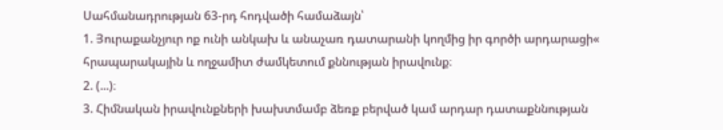Սահմանադրության 63-րդ հոդվածի համաձայն՝
1. Յուրաքանչյուր ոք ունի անկախ և անաչառ դատարանի կողմից իր գործի արդարացի« հրապարակային և ողջամիտ ժամկետում քննության իրավունք։
2. (...)։
3. Հիմնական իրավունքների խախտմամբ ձեռք բերված կամ արդար դատաքննության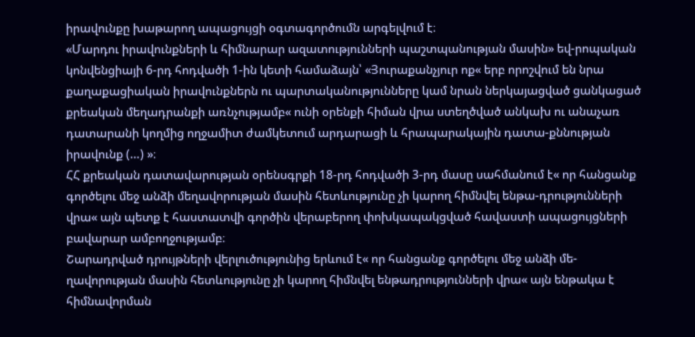իրավունքը խաթարող ապացույցի օգտագործումն արգելվում է։
«Մարդու իրավունքների և հիմնարար ազատությունների պաշտպանության մասին» եվ-րոպական կոնվենցիայի 6-րդ հոդվածի 1-ին կետի համաձայն՝ «Յուրաքանչյուր ոք« երբ որոշվում են նրա քաղաքացիական իրավունքներն ու պարտականությունները կամ նրան ներկայացված ցանկացած քրեական մեղադրանքի առնչությամբ« ունի օրենքի հիման վրա ստեղծված անկախ ու անաչառ դատարանի կողմից ողջամիտ ժամկետում արդարացի և հրապարակային դատա-քննության իրավունք (…) »։
ՀՀ քրեական դատավարության օրենսգրքի 18-րդ հոդվածի 3-րդ մասը սահմանում է« որ հանցանք գործելու մեջ անձի մեղավորության մասին հետևությունը չի կարող հիմնվել ենթա-դրությունների վրա« այն պետք է հաստատվի գործին վերաբերող փոխկապակցված հավաստի ապացույցների բավարար ամբողջությամբ։
Շարադրված դրույթների վերլուծությունից երևում է« որ հանցանք գործելու մեջ անձի մե-ղավորության մասին հետևությունը չի կարող հիմնվել ենթադրությունների վրա« այն ենթակա է հիմնավորման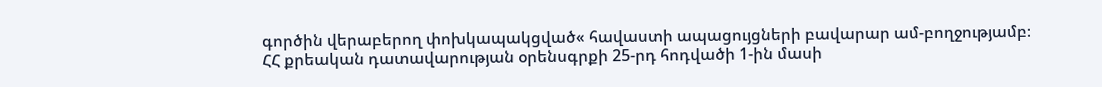գործին վերաբերող փոխկապակցված« հավաստի ապացույցների բավարար ամ-բողջությամբ։
ՀՀ քրեական դատավարության օրենսգրքի 25-րդ հոդվածի 1-ին մասի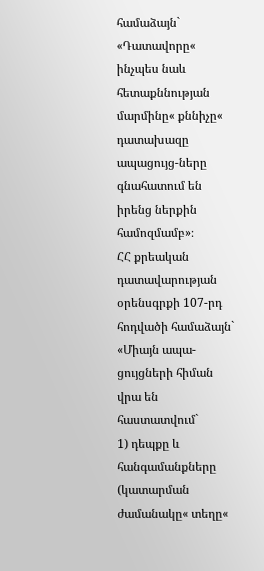համաձայն`
«Դատավորը« ինչպես նաև հետաքննության մարմինը« քննիչը« դատախազը ապացույց-ները գնահատում են իրենց ներքին համոզմամբ»։
ՀՀ քրեական դատավարության օրենսգրքի 107-րդ հոդվածի համաձայն` «Միայն ապա-ցույցների հիման վրա են հաստատվում`
1) դեպքը և հանգամանքները (կատարման ժամանակը« տեղը«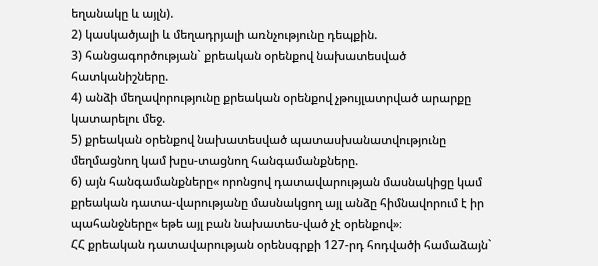եղանակը և այլն).
2) կասկածյալի և մեղադրյալի առնչությունը դեպքին.
3) հանցագործության` քրեական օրենքով նախատեսված հատկանիշները.
4) անձի մեղավորությունը քրեական օրենքով չթույլատրված արարքը կատարելու մեջ.
5) քրեական օրենքով նախատեսված պատասխանատվությունը մեղմացնող կամ խըս-տացնող հանգամանքները.
6) այն հանգամանքները« որոնցով դատավարության մասնակիցը կամ քրեական դատա-վարությանը մասնակցող այլ անձը հիմնավորում է իր պահանջները« եթե այլ բան նախատես-ված չէ օրենքով»։
ՀՀ քրեական դատավարության օրենսգրքի 127-րդ հոդվածի համաձայն`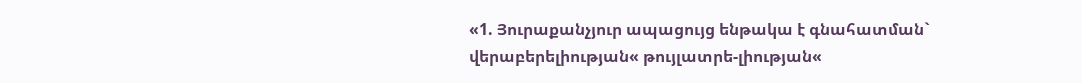«1. Յուրաքանչյուր ապացույց ենթակա է գնահատման` վերաբերելիության« թույլատրե-լիության«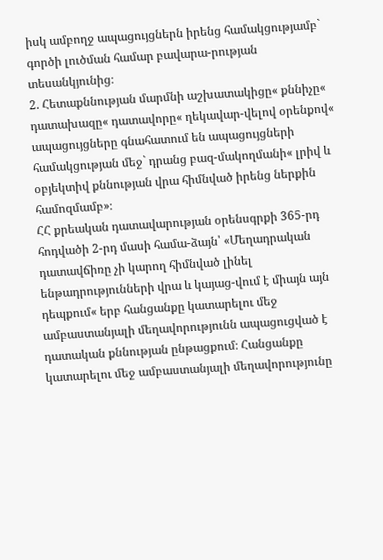իսկ ամբողջ ապացույցներն իրենց համակցությամբ` գործի լուծման համար բավարա-րության տեսանկյունից։
2. Հետաքննության մարմնի աշխատակիցը« քննիչը« դատախազը« դատավորը« ղեկավար-վելով օրենքով« ապացույցները գնահատում են ապացույցների համակցության մեջ` դրանց բազ-մակողմանի« լրիվ և օբյեկտիվ քննության վրա հիմնված իրենց ներքին համոզմամբ»։
ՀՀ քրեական դատավարության օրենսգրքի 365-րդ հոդվածի 2-րդ մասի համա-ձայն՝ «Մեղադրական դատավճիռը չի կարող հիմնված լինել ենթադրությունների վրա և կայաց-վում է միայն այն դեպքում« երբ հանցանքը կատարելու մեջ ամբաստանյալի մեղավորությունն ապացուցված է դատական քննության ընթացքում։ Հանցանքը կատարելու մեջ ամբաստանյալի մեղավորությունը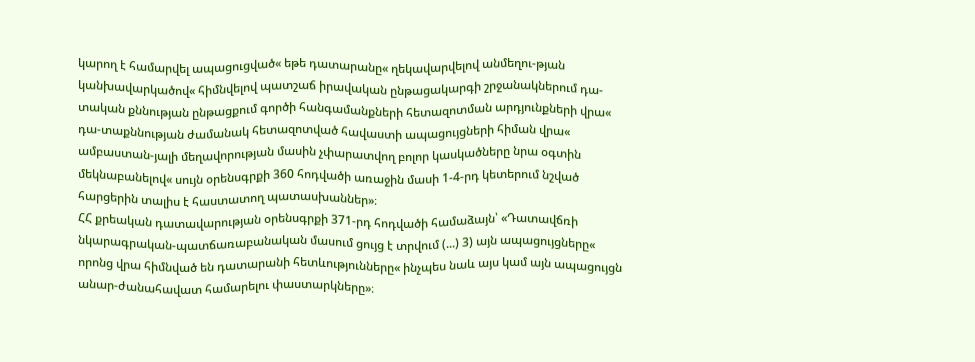կարող է համարվել ապացուցված« եթե դատարանը« ղեկավարվելով անմեղու-թյան կանխավարկածով« հիմնվելով պատշաճ իրավական ընթացակարգի շրջանակներում դա-տական քննության ընթացքում գործի հանգամանքների հետազոտման արդյունքների վրա« դա-տաքննության ժամանակ հետազոտված հավաստի ապացույցների հիման վրա« ամբաստան-յալի մեղավորության մասին չփարատվող բոլոր կասկածները նրա օգտին մեկնաբանելով« սույն օրենսգրքի 360 հոդվածի առաջին մասի 1-4-րդ կետերում նշված հարցերին տալիս է հաստատող պատասխաններ»։
ՀՀ քրեական դատավարության օրենսգրքի 371-րդ հոդվածի համաձայն՝ «Դատավճռի նկարագրական-պատճառաբանական մասում ցույց է տրվում (...) 3) այն ապացույցները« որոնց վրա հիմնված են դատարանի հետևությունները« ինչպես նաև այս կամ այն ապացույցն անար-ժանահավատ համարելու փաստարկները»։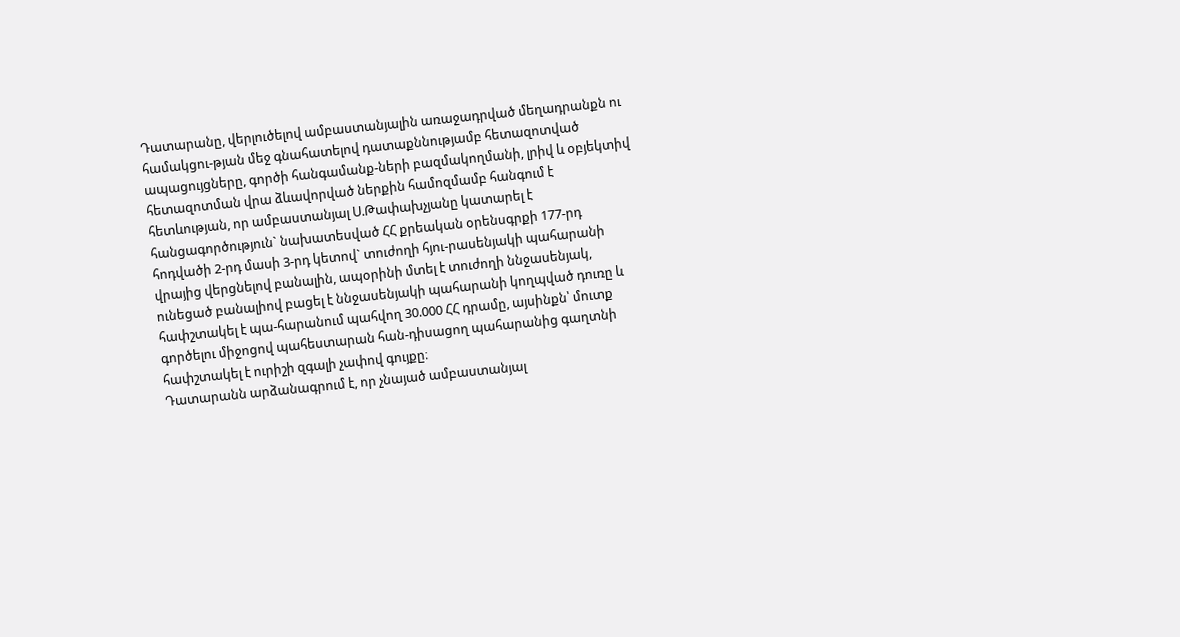Դատարանը, վերլուծելով ամբաստանյալին առաջադրված մեղադրանքն ու համակցու-թյան մեջ գնահատելով դատաքննությամբ հետազոտված ապացույցները, գործի հանգամանք-ների բազմակողմանի, լրիվ և օբյեկտիվ հետազոտման վրա ձևավորված ներքին համոզմամբ հանգում է հետևության, որ ամբաստանյալ Ս.Թափախչյանը կատարել է հանցագործություն` նախատեսված ՀՀ քրեական օրենսգրքի 177-րդ հոդվածի 2-րդ մասի 3-րդ կետով` տուժողի հյու-րասենյակի պահարանի վրայից վերցնելով բանալին, ապօրինի մտել է տուժողի ննջասենյակ, ունեցած բանալիով բացել է ննջասենյակի պահարանի կողպված դուռը և հափշտակել է պա-հարանում պահվող 30.000 ՀՀ դրամը, այսինքն՝ մուտք գործելու միջոցով պահեստարան հան-դիսացող պահարանից գաղտնի հափշտակել է ուրիշի զգալի չափով գույքը։
Դատարանն արձանագրում է, որ չնայած ամբաստանյալ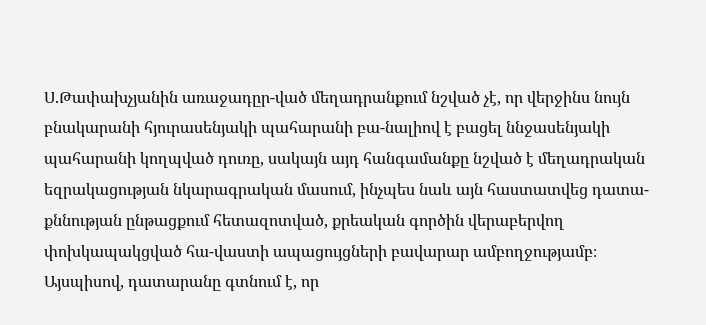Ս.Թափախչյանին առաջադըր-ված մեղադրանքում նշված չէ, որ վերջինս նույն բնակարանի հյուրասենյակի պահարանի բա-նալիով է բացել ննջասենյակի պահարանի կողպված դուռը, սակայն այդ հանգամանքը նշված է մեղադրական եզրակացության նկարագրական մասում, ինչպես նաև այն հաստատվեց դատա-քննության ընթացքում հետազոտված, քրեական գործին վերաբերվող փոխկապակցված հա-վաստի ապացույցների բավարար ամբողջությամբ։
Այսպիսով, դատարանը գտնում է, որ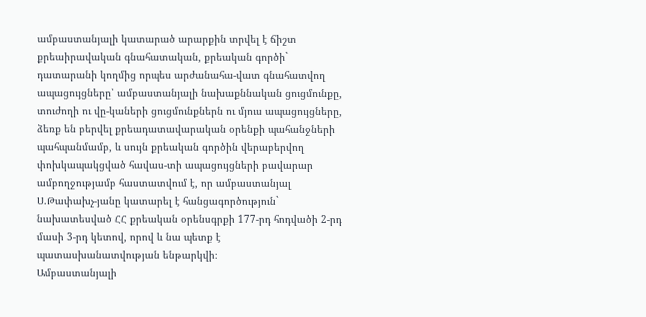ամբաստանյալի կատարած արարքին տրվել է ճիշտ քրեաիրավական գնահատական, քրեական գործի` դատարանի կողմից որպես արժանահա-վատ գնահատվող ապացույցները՝ ամբաստանյալի նախաքննական ցուցմունքը, տուժողի ու վը-կաների ցուցմունքներն ու մյուս ապացույցները, ձեռք են բերվել քրեադատավարական օրենքի պահանջների պահպանմամբ, և սույն քրեական գործին վերաբերվող փոխկապակցված հավաս-տի ապացույցների բավարար ամբողջությամբ հաստատվում է, որ ամբաստանյալ Ս.Թափախչ-յանը կատարել է հանցագործություն` նախատեսված ՀՀ քրեական օրենսգրքի 177-րդ հոդվածի 2-րդ մասի 3-րդ կետով, որով և նա պետք է պատասխանատվության ենթարկվի։
Ամբաստանյալի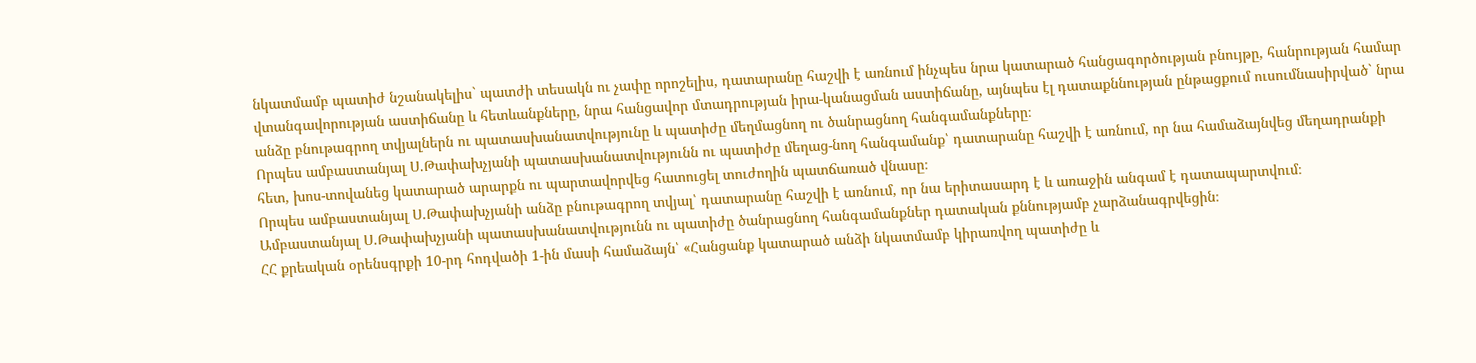նկատմամբ պատիժ նշանակելիս` պատժի տեսակն ու չափը որոշելիս, դատարանը հաշվի է առնում ինչպես նրա կատարած հանցագործության բնույթը, հանրության համար վտանգավորության աստիճանը և հետևանքները, նրա հանցավոր մտադրության իրա-կանացման աստիճանը, այնպես էլ դատաքննության ընթացքում ուսումնասիրված` նրա անձը բնութագրող տվյալներն ու պատասխանատվությունը և պատիժը մեղմացնող ու ծանրացնող հանգամանքները։
Որպես ամբաստանյալ Ս.Թափախչյանի պատասխանատվությունն ու պատիժը մեղաց-նող հանգամանք՝ դատարանը հաշվի է առնում, որ նա համաձայնվեց մեղադրանքի հետ, խոս-տովանեց կատարած արարքն ու պարտավորվեց հատուցել տուժողին պատճառած վնասը։
Որպես ամբաստանյալ Ս.Թափախչյանի անձը բնութագրող տվյալ՝ դատարանը հաշվի է առնում, որ նա երիտասարդ է և առաջին անգամ է դատապարտվում։
Ամբաստանյալ Ս.Թափախչյանի պատասխանատվությունն ու պատիժը ծանրացնող հանգամանքներ դատական քննությամբ չարձանագրվեցին։
ՀՀ քրեական օրենսգրքի 10-րդ հոդվածի 1-ին մասի համաձայն՝ «Հանցանք կատարած անձի նկատմամբ կիրառվող պատիժը և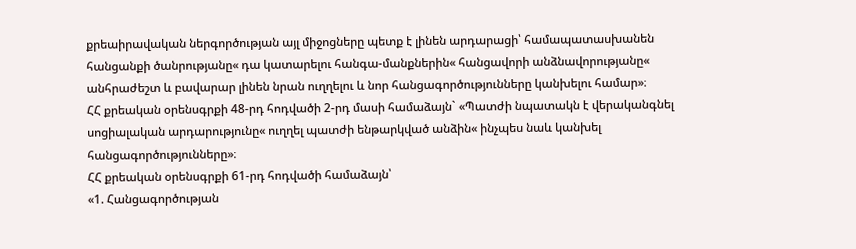քրեաիրավական ներգործության այլ միջոցները պետք է լինեն արդարացի՝ համապատասխանեն հանցանքի ծանրությանը« դա կատարելու հանգա-մանքներին« հանցավորի անձնավորությանը« անհրաժեշտ և բավարար լինեն նրան ուղղելու և նոր հանցագործությունները կանխելու համար»։
ՀՀ քրեական օրենսգրքի 48-րդ հոդվածի 2-րդ մասի համաձայն` «Պատժի նպատակն է վերականգնել սոցիալական արդարությունը« ուղղել պատժի ենթարկված անձին« ինչպես նաև կանխել հանցագործությունները»։
ՀՀ քրեական օրենսգրքի 61-րդ հոդվածի համաձայն՝
«1. Հանցագործության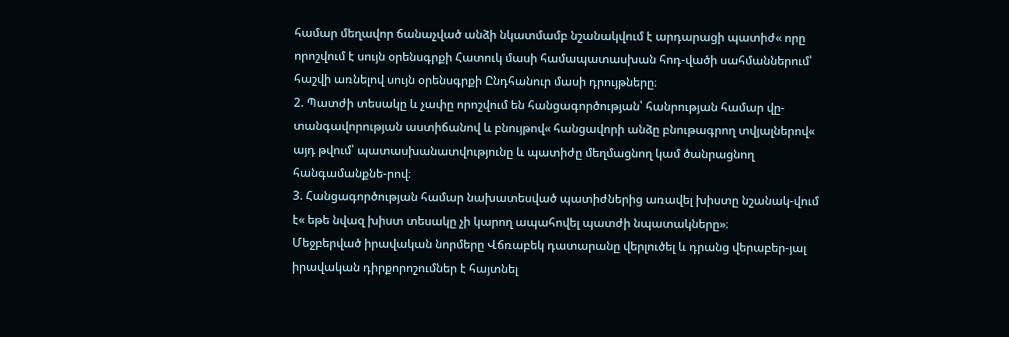համար մեղավոր ճանաչված անձի նկատմամբ նշանակվում է արդարացի պատիժ« որը որոշվում է սույն օրենսգրքի Հատուկ մասի համապատասխան հոդ-վածի սահմաններում՝ հաշվի առնելով սույն օրենսգրքի Ընդհանուր մասի դրույթները։
2. Պատժի տեսակը և չափը որոշվում են հանցագործության՝ հանրության համար վը-տանգավորության աստիճանով և բնույթով« հանցավորի անձը բնութագրող տվյալներով« այդ թվում՝ պատասխանատվությունը և պատիժը մեղմացնող կամ ծանրացնող հանգամանքնե-րով։
3. Հանցագործության համար նախատեսված պատիժներից առավել խիստը նշանակ-վում է« եթե նվազ խիստ տեսակը չի կարող ապահովել պատժի նպատակները»։
Մեջբերված իրավական նորմերը Վճռաբեկ դատարանը վերլուծել և դրանց վերաբեր-յալ իրավական դիրքորոշումներ է հայտնել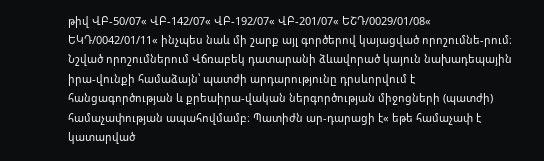թիվ ՎԲ-50/07« ՎԲ-142/07« ՎԲ-192/07« ՎԲ-201/07« ԵՇԴ/0029/01/08« ԵԿԴ/0042/01/11« ինչպես նաև մի շարք այլ գործերով կայացված որոշումնե-րում։ Նշված որոշումներում Վճռաբեկ դատարանի ձևավորած կայուն նախադեպային իրա-վունքի համաձայն՝ պատժի արդարությունը դրսևորվում է հանցագործության և քրեաիրա-վական ներգործության միջոցների (պատժի) համաչափության ապահովմամբ։ Պատիժն ար-դարացի է« եթե համաչափ է կատարված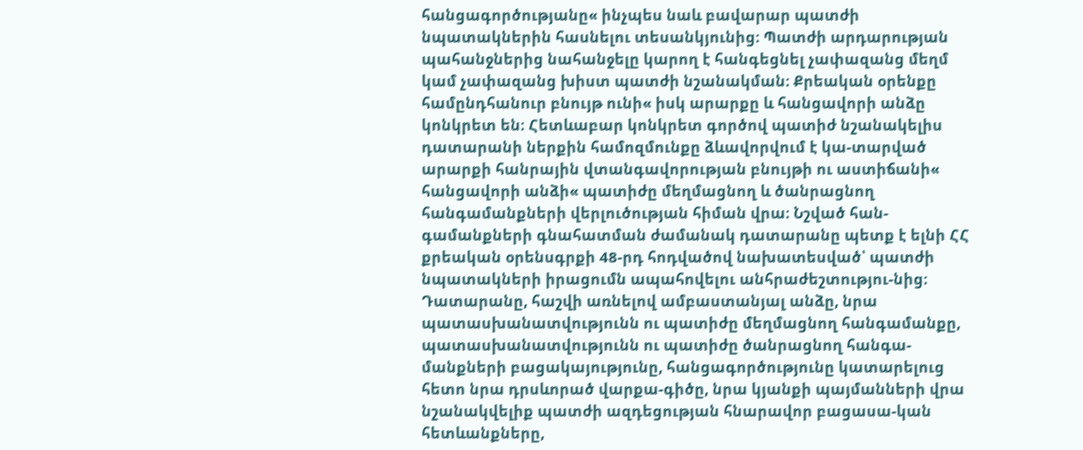հանցագործությանը« ինչպես նաև բավարար պատժի նպատակներին հասնելու տեսանկյունից։ Պատժի արդարության պահանջներից նահանջելը կարող է հանգեցնել չափազանց մեղմ կամ չափազանց խիստ պատժի նշանակման։ Քրեական օրենքը համընդհանուր բնույթ ունի« իսկ արարքը և հանցավորի անձը կոնկրետ են։ Հետևաբար կոնկրետ գործով պատիժ նշանակելիս դատարանի ներքին համոզմունքը ձևավորվում է կա-տարված արարքի հանրային վտանգավորության բնույթի ու աստիճանի« հանցավորի անձի« պատիժը մեղմացնող և ծանրացնող հանգամանքների վերլուծության հիման վրա։ Նշված հան-գամանքների գնահատման ժամանակ դատարանը պետք է ելնի ՀՀ քրեական օրենսգրքի 48-րդ հոդվածով նախատեսված՝ պատժի նպատակների իրացումն ապահովելու անհրաժեշտությու-նից։
Դատարանը, հաշվի առնելով ամբաստանյալ անձը, նրա պատասխանատվությունն ու պատիժը մեղմացնող հանգամանքը, պատասխանատվությունն ու պատիժը ծանրացնող հանգա-մանքների բացակայությունը, հանցագործությունը կատարելուց հետո նրա դրսևորած վարքա-գիծը, նրա կյանքի պայմանների վրա նշանակվելիք պատժի ազդեցության հնարավոր բացասա-կան հետևանքները,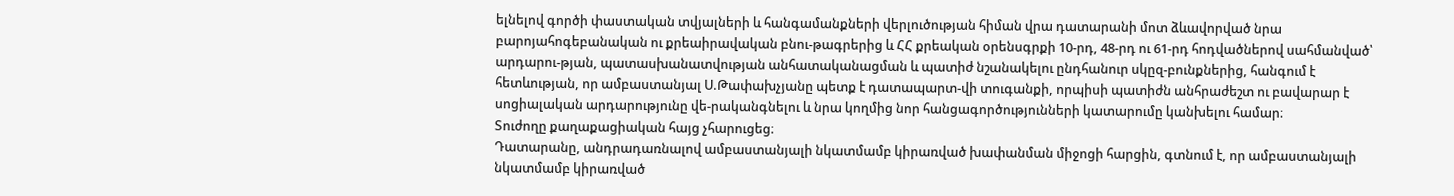ելնելով գործի փաստական տվյալների և հանգամանքների վերլուծության հիման վրա դատարանի մոտ ձևավորված նրա բարոյահոգեբանական ու քրեաիրավական բնու-թագրերից և ՀՀ քրեական օրենսգրքի 10-րդ, 48-րդ ու 61-րդ հոդվածներով սահմանված՝ արդարու-թյան, պատասխանատվության անհատականացման և պատիժ նշանակելու ընդհանուր սկըզ-բունքներից, հանգում է հետևության, որ ամբաստանյալ Ս.Թափախչյանը պետք է դատապարտ-վի տուգանքի, որպիսի պատիժն անհրաժեշտ ու բավարար է սոցիալական արդարությունը վե-րականգնելու և նրա կողմից նոր հանցագործությունների կատարումը կանխելու համար։
Տուժողը քաղաքացիական հայց չհարուցեց։
Դատարանը, անդրադառնալով ամբաստանյալի նկատմամբ կիրառված խափանման միջոցի հարցին, գտնում է, որ ամբաստանյալի նկատմամբ կիրառված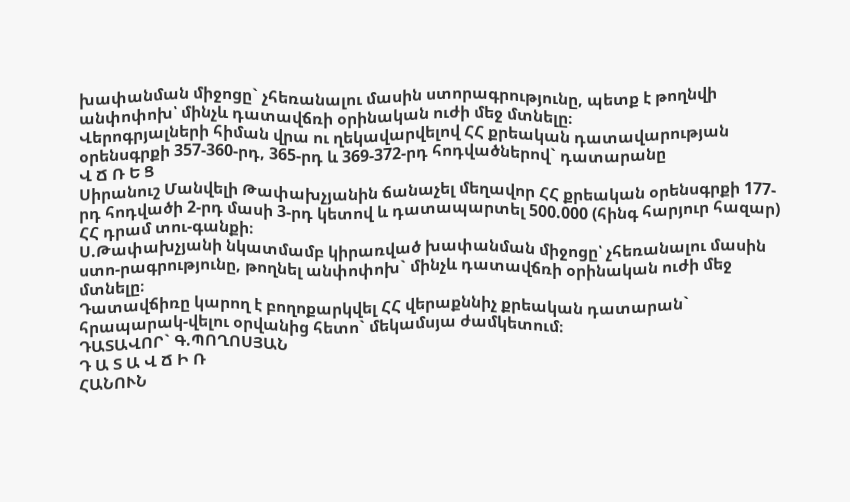խափանման միջոցը` չհեռանալու մասին ստորագրությունը, պետք է թողնվի անփոփոխ՝ մինչև դատավճռի օրինական ուժի մեջ մտնելը։
Վերոգրյալների հիման վրա ու ղեկավարվելով ՀՀ քրեական դատավարության օրենսգրքի 357-360-րդ, 365-րդ և 369-372-րդ հոդվածներով` դատարանը
Վ Ճ Ռ Ե Ց
Սիրանուշ Մանվելի Թափախչյանին ճանաչել մեղավոր ՀՀ քրեական օրենսգրքի 177-րդ հոդվածի 2-րդ մասի 3-րդ կետով և դատապարտել 500.000 (հինգ հարյուր հազար) ՀՀ դրամ տու-գանքի։
Ս.Թափախչյանի նկատմամբ կիրառված խափանման միջոցը՝ չհեռանալու մասին ստո-րագրությունը, թողնել անփոփոխ` մինչև դատավճռի օրինական ուժի մեջ մտնելը։
Դատավճիռը կարող է բողոքարկվել ՀՀ վերաքննիչ քրեական դատարան` հրապարակ-վելու օրվանից հետո` մեկամսյա ժամկետում։
ԴԱՏԱՎՈՐ` Գ.ՊՈՂՈՍՅԱՆ
Դ Ա Տ Ա Վ Ճ Ի Ռ
ՀԱՆՈՒՆ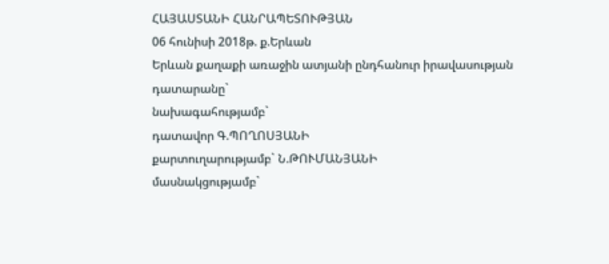ՀԱՅԱՍՏԱՆԻ ՀԱՆՐԱՊԵՏՈՒԹՅԱՆ
06 հունիսի 2018թ. ք.Երևան
Երևան քաղաքի առաջին ատյանի ընդհանուր իրավասության
դատարանը`
նախագահությամբ`
դատավոր Գ.ՊՈՂՈՍՅԱՆԻ
քարտուղարությամբ` Ն.ԹՈՒՄԱՆՅԱՆԻ
մասնակցությամբ`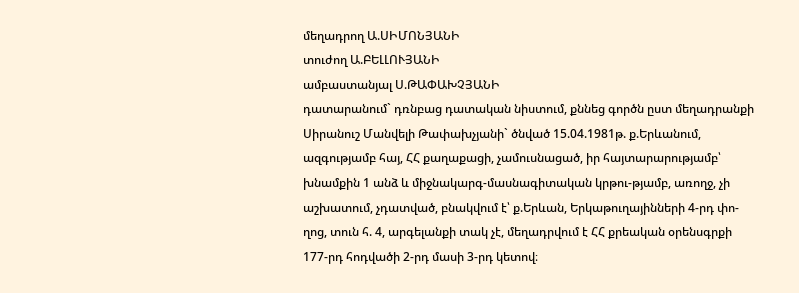մեղադրող Ա.ՍԻՄՈՆՅԱՆԻ
տուժող Ա.ԲԵԼԼՈՒՅԱՆԻ
ամբաստանյալ Ս.ԹԱՓԱԽՉՅԱՆԻ
դատարանում` դռնբաց դատական նիստում, քննեց գործն ըստ մեղադրանքի Սիրանուշ Մանվելի Թափախչյանի` ծնված 15.04.1981թ. ք.Երևանում, ազգությամբ հայ, ՀՀ քաղաքացի, չամուսնացած, իր հայտարարությամբ՝ խնամքին 1 անձ և միջնակարգ-մասնագիտական կրթու-թյամբ, առողջ, չի աշխատում, չդատված, բնակվում է՝ ք.Երևան, Երկաթուղայինների 4-րդ փո-ղոց, տուն հ. 4, արգելանքի տակ չէ, մեղադրվում է ՀՀ քրեական օրենսգրքի 177-րդ հոդվածի 2-րդ մասի 3-րդ կետով։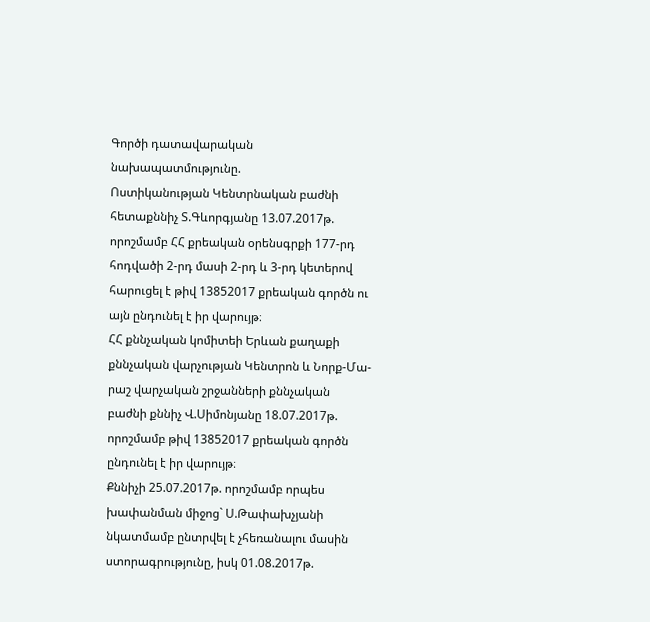Գործի դատավարական նախապատմությունը.
Ոստիկանության Կենտրնական բաժնի հետաքննիչ Տ.Գևորգյանը 13.07.2017թ. որոշմամբ ՀՀ քրեական օրենսգրքի 177-րդ հոդվածի 2-րդ մասի 2-րդ և 3-րդ կետերով հարուցել է թիվ 13852017 քրեական գործն ու այն ընդունել է իր վարույթ։
ՀՀ քննչական կոմիտեի Երևան քաղաքի քննչական վարչության Կենտրոն և Նորք-Մա-րաշ վարչական շրջանների քննչական բաժնի քննիչ Վ.Սիմոնյանը 18.07.2017թ. որոշմամբ թիվ 13852017 քրեական գործն ընդունել է իր վարույթ։
Քննիչի 25.07.2017թ. որոշմամբ որպես խափանման միջոց` Ս.Թափախչյանի նկատմամբ ընտրվել է չհեռանալու մասին ստորագրությունը, իսկ 01.08.2017թ.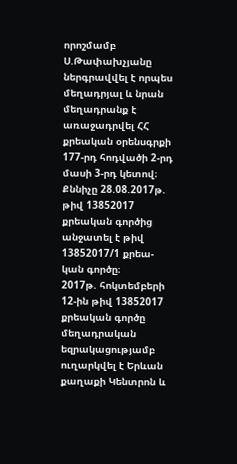որոշմամբ Ս.Թափախչյանը ներգրավվել է որպես մեղադրյալ և նրան մեղադրանք է առաջադրվել ՀՀ քրեական օրենսգրքի 177-րդ հոդվածի 2-րդ մասի 3-րդ կետով։
Քննիչը 28.08.2017թ. թիվ 13852017 քրեական գործից անջատել է թիվ 13852017/1 քրեա-կան գործը։
2017թ. հոկտեմբերի 12-ին թիվ 13852017 քրեական գործը մեղադրական եզրակացությամբ ուղարկվել է Երևան քաղաքի Կենտրոն և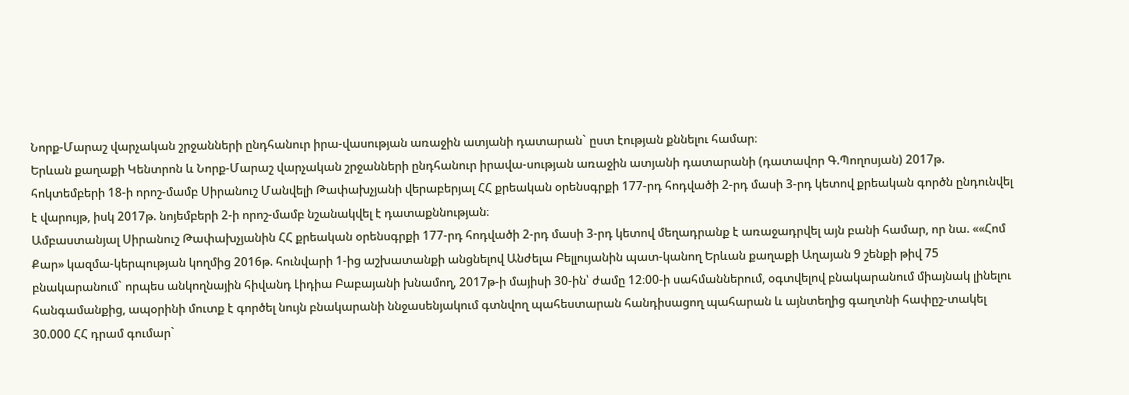Նորք-Մարաշ վարչական շրջանների ընդհանուր իրա-վասության առաջին ատյանի դատարան` ըստ էության քննելու համար։
Երևան քաղաքի Կենտրոն և Նորք-Մարաշ վարչական շրջանների ընդհանուր իրավա-սության առաջին ատյանի դատարանի (դատավոր Գ.Պողոսյան) 2017թ. հոկտեմբերի 18-ի որոշ-մամբ Սիրանուշ Մանվելի Թափախչյանի վերաբերյալ ՀՀ քրեական օրենսգրքի 177-րդ հոդվածի 2-րդ մասի 3-րդ կետով քրեական գործն ընդունվել է վարույթ, իսկ 2017թ. նոյեմբերի 2-ի որոշ-մամբ նշանակվել է դատաքննության։
Ամբաստանյալ Սիրանուշ Թափախչյանին ՀՀ քրեական օրենսգրքի 177-րդ հոդվածի 2-րդ մասի 3-րդ կետով մեղադրանք է առաջադրվել այն բանի համար, որ նա. ««Հոմ Քար» կազմա-կերպության կողմից 2016թ. հունվարի 1-ից աշխատանքի անցնելով Անժելա Բելլույանին պատ-կանող Երևան քաղաքի Աղայան 9 շենքի թիվ 75 բնակարանում` որպես անկողնային հիվանդ Լիդիա Բաբայանի խնամող, 2017թ-ի մայիսի 30-ին՝ ժամը 12։00-ի սահմաններում, օգտվելով բնակարանում միայնակ լինելու հանգամանքից, ապօրինի մուտք է գործել նույն բնակարանի ննջասենյակում գտնվող պահեստարան հանդիսացող պահարան և այնտեղից գաղտնի հափըշ-տակել 30.000 ՀՀ դրամ գումար`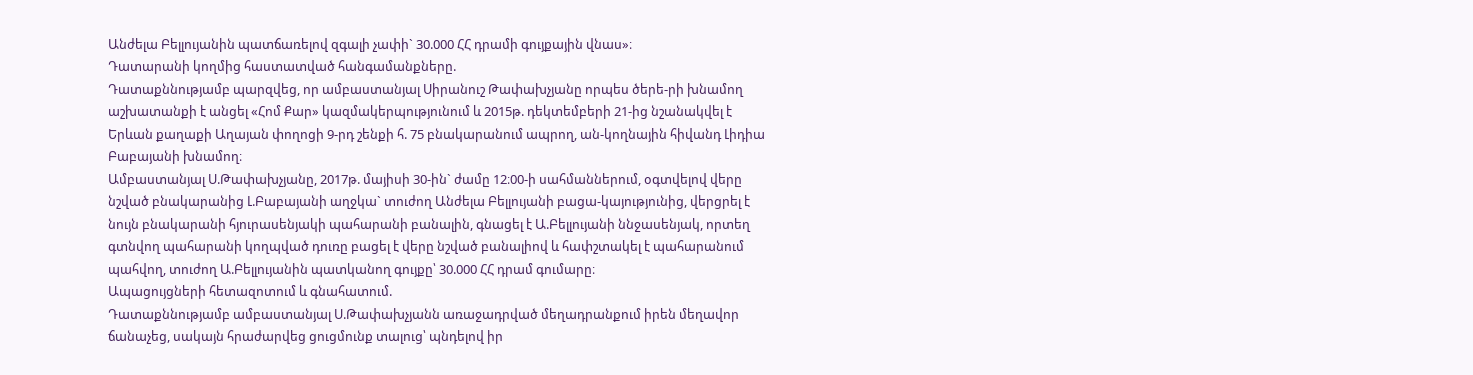Անժելա Բելլույանին պատճառելով զգալի չափի` 30.000 ՀՀ դրամի գույքային վնաս»։
Դատարանի կողմից հաստատված հանգամանքները.
Դատաքննությամբ պարզվեց, որ ամբաստանյալ Սիրանուշ Թափախչյանը որպես ծերե-րի խնամող աշխատանքի է անցել «Հոմ Քար» կազմակերպությունում և 2015թ. դեկտեմբերի 21-ից նշանակվել է Երևան քաղաքի Աղայան փողոցի 9-րդ շենքի հ. 75 բնակարանում ապրող, ան-կողնային հիվանդ Լիդիա Բաբայանի խնամող։
Ամբաստանյալ Ս.Թափախչյանը, 2017թ. մայիսի 30-ին` ժամը 12։00-ի սահմաններում, օգտվելով վերը նշված բնակարանից Լ.Բաբայանի աղջկա` տուժող Անժելա Բելլույանի բացա-կայությունից, վերցրել է նույն բնակարանի հյուրասենյակի պահարանի բանալին, գնացել է Ա.Բելլույանի ննջասենյակ, որտեղ գտնվող պահարանի կողպված դուռը բացել է վերը նշված բանալիով և հափշտակել է պահարանում պահվող, տուժող Ա.Բելլույանին պատկանող գույքը՝ 30.000 ՀՀ դրամ գումարը։
Ապացույցների հետազոտում և գնահատում.
Դատաքննությամբ ամբաստանյալ Ս.Թափախչյանն առաջադրված մեղադրանքում իրեն մեղավոր ճանաչեց, սակայն հրաժարվեց ցուցմունք տալուց՝ պնդելով իր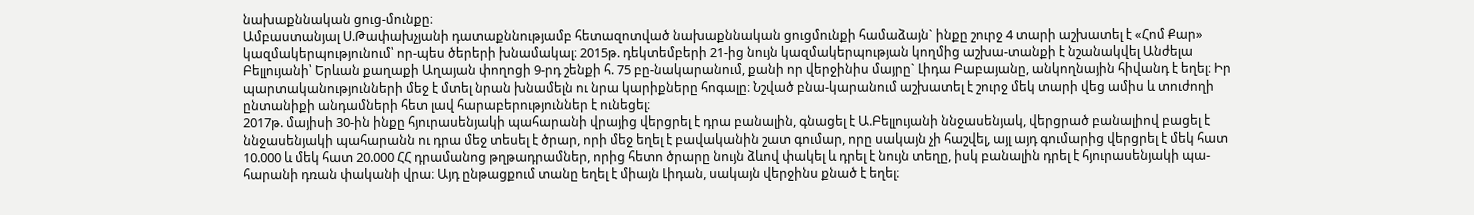նախաքննական ցուց-մունքը։
Ամբաստանյալ Ս.Թափախչյանի դատաքննությամբ հետազոտված նախաքննական ցուցմունքի համաձայն` ինքը շուրջ 4 տարի աշխատել է «Հոմ Քար» կազմակերպությունում՝ որ-պես ծերերի խնամակալ։ 2015թ. դեկտեմբերի 21-ից նույն կազմակերպության կողմից աշխա-տանքի է նշանակվել Անժելա Բելլույանի՝ Երևան քաղաքի Աղայան փողոցի 9-րդ շենքի հ. 75 բը-նակարանում, քանի որ վերջինիս մայրը` Լիդա Բաբայանը, անկողնային հիվանդ է եղել։ Իր պարտականությունների մեջ է մտել նրան խնամելն ու նրա կարիքները հոգալը։ Նշված բնա-կարանում աշխատել է շուրջ մեկ տարի վեց ամիս և տուժողի ընտանիքի անդամների հետ լավ հարաբերություններ է ունեցել։
2017թ. մայիսի 30-ին ինքը հյուրասենյակի պահարանի վրայից վերցրել է դրա բանալին, գնացել է Ա.Բելլույանի ննջասենյակ, վերցրած բանալիով բացել է ննջասենյակի պահարանն ու դրա մեջ տեսել է ծրար, որի մեջ եղել է բավականին շատ գումար, որը սակայն չի հաշվել, այլ այդ գումարից վերցրել է մեկ հատ 10.000 և մեկ հատ 20.000 ՀՀ դրամանոց թղթադրամներ, որից հետո ծրարը նույն ձևով փակել և դրել է նույն տեղը, իսկ բանալին դրել է հյուրասենյակի պա-հարանի դռան փականի վրա։ Այդ ընթացքում տանը եղել է միայն Լիդան, սակայն վերջինս քնած է եղել։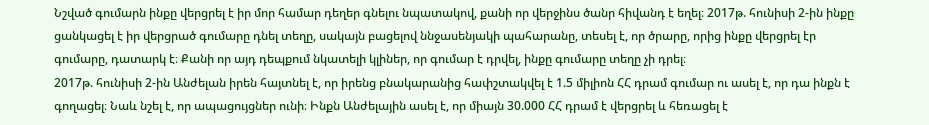Նշված գումարն ինքը վերցրել է իր մոր համար դեղեր գնելու նպատակով, քանի որ վերջինս ծանր հիվանդ է եղել։ 2017թ. հունիսի 2-ին ինքը ցանկացել է իր վերցրած գումարը դնել տեղը, սակայն բացելով ննջասենյակի պահարանը, տեսել է, որ ծրարը, որից ինքը վերցրել էր գումարը, դատարկ է։ Քանի որ այդ դեպքում նկատելի կլիներ, որ գումար է դրվել, ինքը գումարը տեղը չի դրել։
2017թ. հունիսի 2-ին Անժելան իրեն հայտնել է, որ իրենց բնակարանից հափշտակվել է 1.5 միլիոն ՀՀ դրամ գումար ու ասել է, որ դա ինքն է գողացել։ Նաև նշել է, որ ապացույցներ ունի։ Ինքն Անժելային ասել է, որ միայն 30.000 ՀՀ դրամ է վերցրել և հեռացել է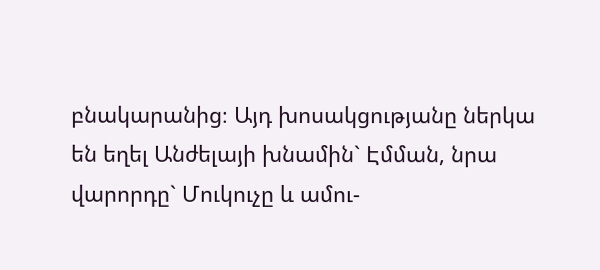բնակարանից։ Այդ խոսակցությանը ներկա են եղել Անժելայի խնամին` Էմման, նրա վարորդը` Մուկուչը և ամու-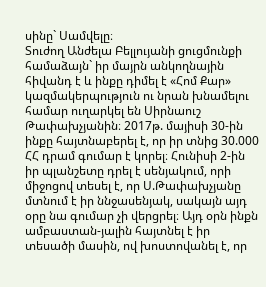սինը` Սամվելը։
Տուժող Անժելա Բելլույանի ցուցմունքի համաձայն` իր մայրն անկողնային հիվանդ է և ինքը դիմել է «Հոմ Քար» կազմակերպություն ու նրան խնամելու համար ուղարկել են Սիրնաուշ Թափախչյանին։ 2017թ. մայիսի 30-ին ինքը հայտնաբերել է, որ իր տնից 30.000 ՀՀ դրամ գումար է կորել։ Հունիսի 2-ին իր պլանշետը դրել է սենյակում, որի միջոցով տեսել է, որ Ս.Թափախչյանը մտնում է իր ննջասենյակ, սակայն այդ օրը նա գումար չի վերցրել։ Այդ օրն ինքն ամբաստան-յալին հայտնել է իր տեսածի մասին, ով խոստովանել է, որ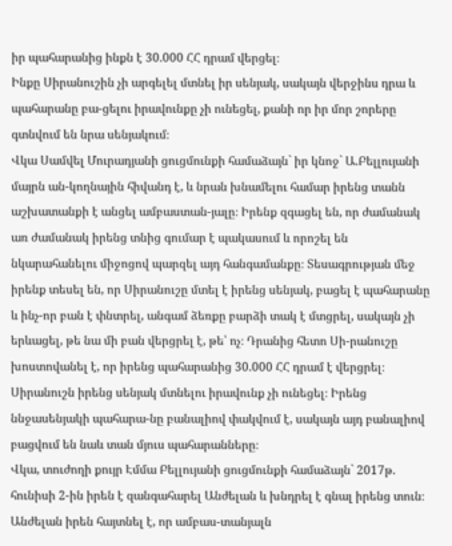իր պահարանից ինքն է 30.000 ՀՀ դրամ վերցել։
Ինքը Սիրանուշին չի արգելել մտնել իր սենյակ, սակայն վերջինս դրա և պահարանը բա-ցելու իրավունքը չի ունեցել, քանի որ իր մոր շորերը գտնվում են նրա սենյակում։
Վկա Սամվել Մուրադյանի ցուցմունքի համաձայն` իր կնոջ` Ա.Բելլույանի մայրն ան-կողնային հիվանդ է, և նրան խնամելու համար իրենց տանն աշխատանքի է անցել ամբաստան-յալը։ Իրենք զգացել են, որ ժամանակ առ ժամանակ իրենց տնից գումար է պակասում և որոշել են նկարահանելու միջոցով պարզել այդ հանգամանքը։ Տեսագրության մեջ իրենք տեսել են, որ Սիրանուշը մտել է իրենց սենյակ, բացել է պահարանը և ինչ-որ բան է փնտրել, անգամ ձեռքը բարձի տակ է մտցրել, սակայն չի երևացել, թե նա մի բան վերցրել է, թե՝ ոչ։ Դրանից հետո Սի-րանուշը խոստովանել է, որ իրենց պահարանից 30.000 ՀՀ դրամ է վերցրել։
Սիրանուշն իրենց սենյակ մտնելու իրավունք չի ունեցել։ Իրենց ննջասենյակի պահարա-նը բանալիով փակվում է, սակայն այդ բանալիով բացվում են նաև տան մյուս պահարանները։
Վկա, տուժողի քույր Էմմա Բելլույանի ցուցմունքի համաձայն` 2017թ. հունիսի 2-ին իրեն է զանգահարել Անժելան և խնդրել է գնալ իրենց տուն։ Անժելան իրեն հայտնել է, որ ամբաս-տանյալն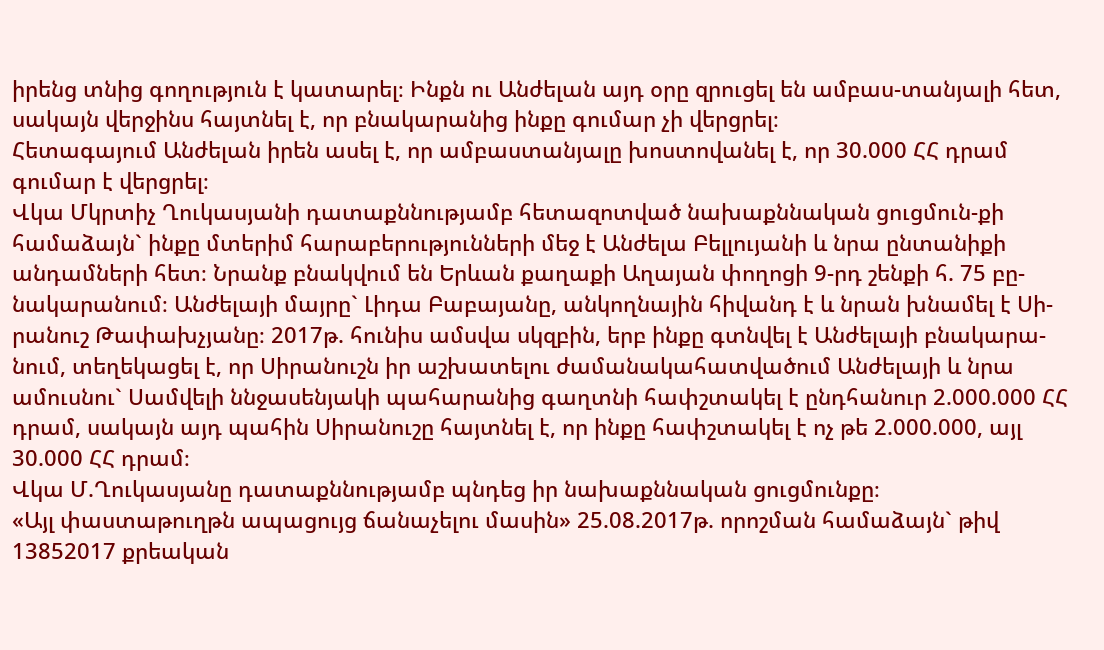իրենց տնից գողություն է կատարել։ Ինքն ու Անժելան այդ օրը զրուցել են ամբաս-տանյալի հետ, սակայն վերջինս հայտնել է, որ բնակարանից ինքը գումար չի վերցրել։
Հետագայում Անժելան իրեն ասել է, որ ամբաստանյալը խոստովանել է, որ 30.000 ՀՀ դրամ գումար է վերցրել։
Վկա Մկրտիչ Ղուկասյանի դատաքննությամբ հետազոտված նախաքննական ցուցմուն-քի համաձայն` ինքը մտերիմ հարաբերությունների մեջ է Անժելա Բելլույանի և նրա ընտանիքի անդամների հետ։ Նրանք բնակվում են Երևան քաղաքի Աղայան փողոցի 9-րդ շենքի հ. 75 բը-նակարանում։ Անժելայի մայրը` Լիդա Բաբայանը, անկողնային հիվանդ է և նրան խնամել է Սի-րանուշ Թափախչյանը։ 2017թ. հունիս ամսվա սկզբին, երբ ինքը գտնվել է Անժելայի բնակարա-նում, տեղեկացել է, որ Սիրանուշն իր աշխատելու ժամանակահատվածում Անժելայի և նրա ամուսնու` Սամվելի ննջասենյակի պահարանից գաղտնի հափշտակել է ընդհանուր 2.000.000 ՀՀ դրամ, սակայն այդ պահին Սիրանուշը հայտնել է, որ ինքը հափշտակել է ոչ թե 2.000.000, այլ 30.000 ՀՀ դրամ։
Վկա Մ.Ղուկասյանը դատաքննությամբ պնդեց իր նախաքննական ցուցմունքը։
«Այլ փաստաթուղթն ապացույց ճանաչելու մասին» 25.08.2017թ. որոշման համաձայն` թիվ 13852017 քրեական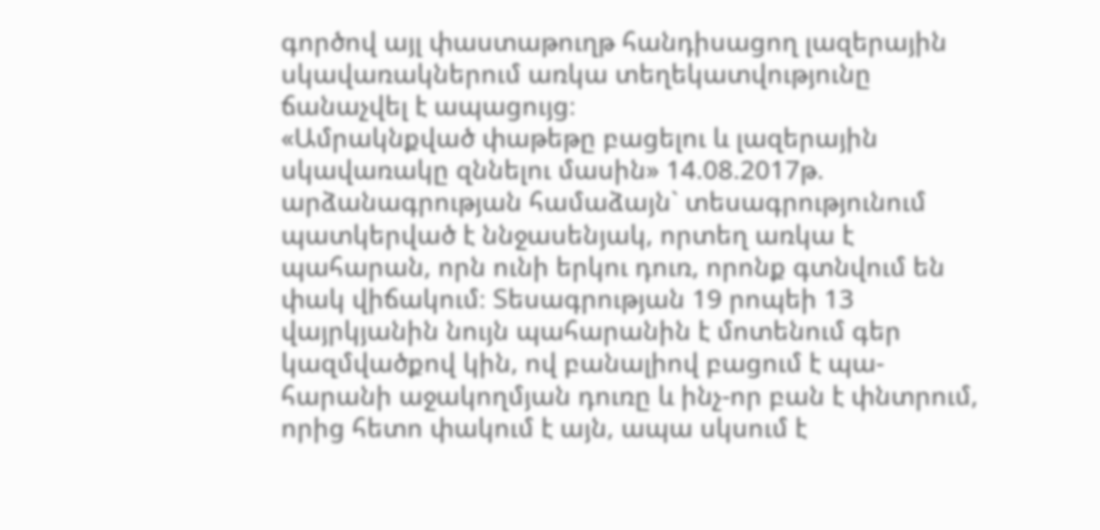գործով այլ փաստաթուղթ հանդիսացող լազերային սկավառակներում առկա տեղեկատվությունը ճանաչվել է ապացույց։
«Ամրակնքված փաթեթը բացելու և լազերային սկավառակը զննելու մասին» 14.08.2017թ. արձանագրության համաձայն` տեսագրությունում պատկերված է ննջասենյակ, որտեղ առկա է պահարան, որն ունի երկու դուռ, որոնք գտնվում են փակ վիճակում։ Տեսագրության 19 րոպեի 13 վայրկյանին նույն պահարանին է մոտենում գեր կազմվածքով կին, ով բանալիով բացում է պա-հարանի աջակողմյան դուռը և ինչ-որ բան է փնտրում, որից հետո փակում է այն, ապա սկսում է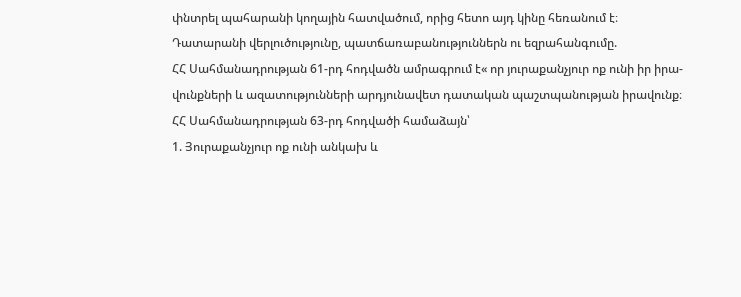փնտրել պահարանի կողային հատվածում, որից հետո այդ կինը հեռանում է։
Դատարանի վերլուծությունը, պատճառաբանություններն ու եզրահանգումը.
ՀՀ Սահմանադրության 61-րդ հոդվածն ամրագրում է« որ յուրաքանչյուր ոք ունի իր իրա-վունքների և ազատությունների արդյունավետ դատական պաշտպանության իրավունք։
ՀՀ Սահմանադրության 63-րդ հոդվածի համաձայն՝
1. Յուրաքանչյուր ոք ունի անկախ և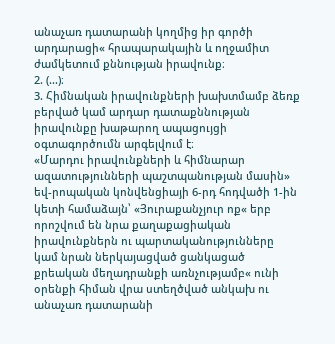անաչառ դատարանի կողմից իր գործի արդարացի« հրապարակային և ողջամիտ ժամկետում քննության իրավունք։
2. (...)։
3. Հիմնական իրավունքների խախտմամբ ձեռք բերված կամ արդար դատաքննության իրավունքը խաթարող ապացույցի օգտագործումն արգելվում է։
«Մարդու իրավունքների և հիմնարար ազատությունների պաշտպանության մասին» եվ-րոպական կոնվենցիայի 6-րդ հոդվածի 1-ին կետի համաձայն՝ «Յուրաքանչյուր ոք« երբ որոշվում են նրա քաղաքացիական իրավունքներն ու պարտականությունները կամ նրան ներկայացված ցանկացած քրեական մեղադրանքի առնչությամբ« ունի օրենքի հիման վրա ստեղծված անկախ ու անաչառ դատարանի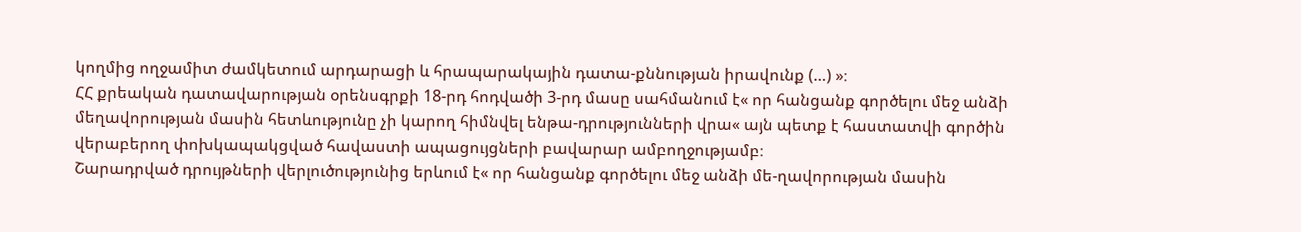կողմից ողջամիտ ժամկետում արդարացի և հրապարակային դատա-քննության իրավունք (…) »։
ՀՀ քրեական դատավարության օրենսգրքի 18-րդ հոդվածի 3-րդ մասը սահմանում է« որ հանցանք գործելու մեջ անձի մեղավորության մասին հետևությունը չի կարող հիմնվել ենթա-դրությունների վրա« այն պետք է հաստատվի գործին վերաբերող փոխկապակցված հավաստի ապացույցների բավարար ամբողջությամբ։
Շարադրված դրույթների վերլուծությունից երևում է« որ հանցանք գործելու մեջ անձի մե-ղավորության մասին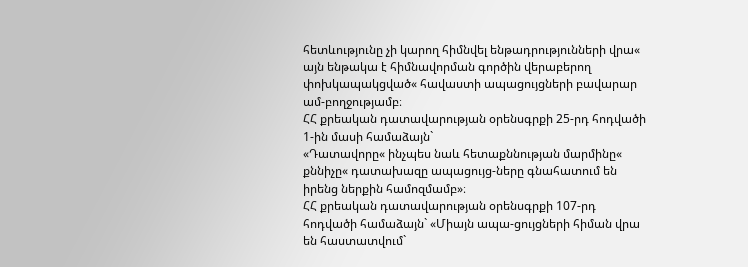հետևությունը չի կարող հիմնվել ենթադրությունների վրա« այն ենթակա է հիմնավորման գործին վերաբերող փոխկապակցված« հավաստի ապացույցների բավարար ամ-բողջությամբ։
ՀՀ քրեական դատավարության օրենսգրքի 25-րդ հոդվածի 1-ին մասի համաձայն`
«Դատավորը« ինչպես նաև հետաքննության մարմինը« քննիչը« դատախազը ապացույց-ները գնահատում են իրենց ներքին համոզմամբ»։
ՀՀ քրեական դատավարության օրենսգրքի 107-րդ հոդվածի համաձայն` «Միայն ապա-ցույցների հիման վրա են հաստատվում`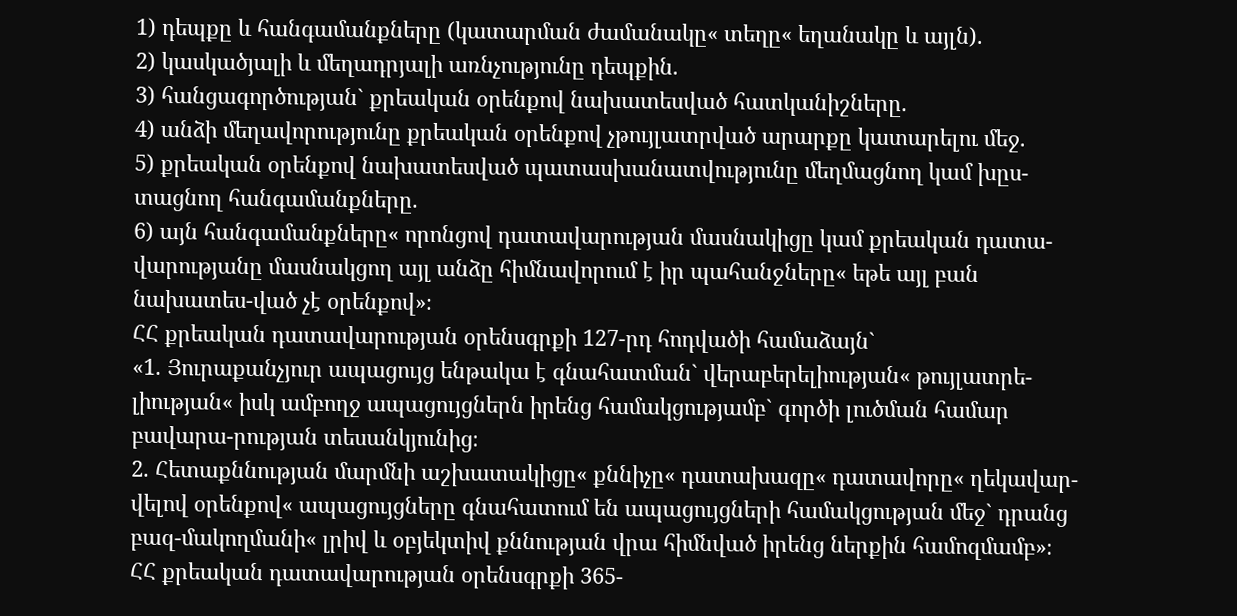1) դեպքը և հանգամանքները (կատարման ժամանակը« տեղը« եղանակը և այլն).
2) կասկածյալի և մեղադրյալի առնչությունը դեպքին.
3) հանցագործության` քրեական օրենքով նախատեսված հատկանիշները.
4) անձի մեղավորությունը քրեական օրենքով չթույլատրված արարքը կատարելու մեջ.
5) քրեական օրենքով նախատեսված պատասխանատվությունը մեղմացնող կամ խըս-տացնող հանգամանքները.
6) այն հանգամանքները« որոնցով դատավարության մասնակիցը կամ քրեական դատա-վարությանը մասնակցող այլ անձը հիմնավորում է իր պահանջները« եթե այլ բան նախատես-ված չէ օրենքով»։
ՀՀ քրեական դատավարության օրենսգրքի 127-րդ հոդվածի համաձայն`
«1. Յուրաքանչյուր ապացույց ենթակա է գնահատման` վերաբերելիության« թույլատրե-լիության« իսկ ամբողջ ապացույցներն իրենց համակցությամբ` գործի լուծման համար բավարա-րության տեսանկյունից։
2. Հետաքննության մարմնի աշխատակիցը« քննիչը« դատախազը« դատավորը« ղեկավար-վելով օրենքով« ապացույցները գնահատում են ապացույցների համակցության մեջ` դրանց բազ-մակողմանի« լրիվ և օբյեկտիվ քննության վրա հիմնված իրենց ներքին համոզմամբ»։
ՀՀ քրեական դատավարության օրենսգրքի 365-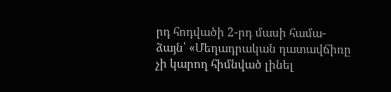րդ հոդվածի 2-րդ մասի համա-ձայն՝ «Մեղադրական դատավճիռը չի կարող հիմնված լինել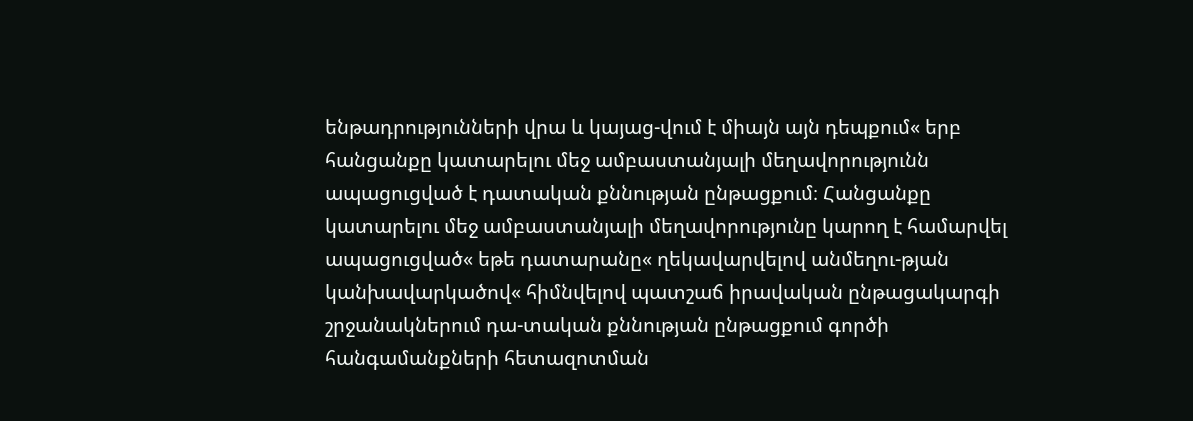ենթադրությունների վրա և կայաց-վում է միայն այն դեպքում« երբ հանցանքը կատարելու մեջ ամբաստանյալի մեղավորությունն ապացուցված է դատական քննության ընթացքում։ Հանցանքը կատարելու մեջ ամբաստանյալի մեղավորությունը կարող է համարվել ապացուցված« եթե դատարանը« ղեկավարվելով անմեղու-թյան կանխավարկածով« հիմնվելով պատշաճ իրավական ընթացակարգի շրջանակներում դա-տական քննության ընթացքում գործի հանգամանքների հետազոտման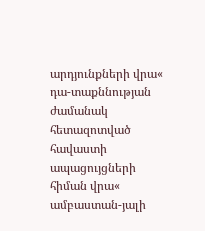արդյունքների վրա« դա-տաքննության ժամանակ հետազոտված հավաստի ապացույցների հիման վրա« ամբաստան-յալի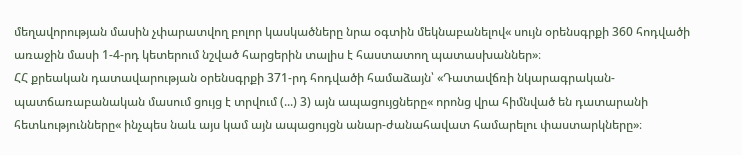մեղավորության մասին չփարատվող բոլոր կասկածները նրա օգտին մեկնաբանելով« սույն օրենսգրքի 360 հոդվածի առաջին մասի 1-4-րդ կետերում նշված հարցերին տալիս է հաստատող պատասխաններ»։
ՀՀ քրեական դատավարության օրենսգրքի 371-րդ հոդվածի համաձայն՝ «Դատավճռի նկարագրական-պատճառաբանական մասում ցույց է տրվում (...) 3) այն ապացույցները« որոնց վրա հիմնված են դատարանի հետևությունները« ինչպես նաև այս կամ այն ապացույցն անար-ժանահավատ համարելու փաստարկները»։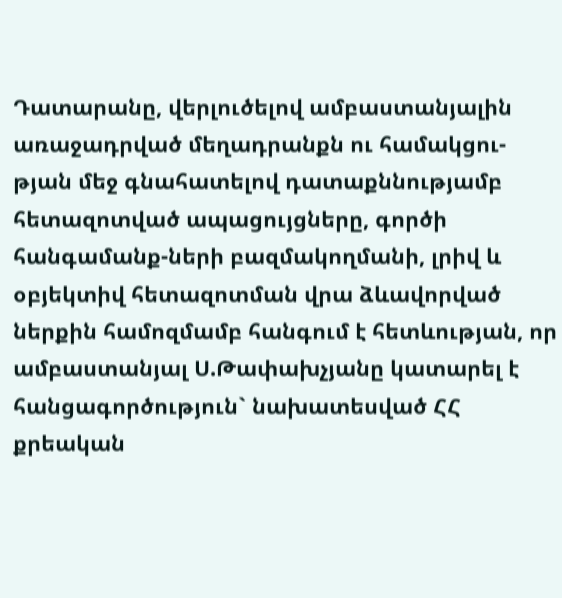Դատարանը, վերլուծելով ամբաստանյալին առաջադրված մեղադրանքն ու համակցու-թյան մեջ գնահատելով դատաքննությամբ հետազոտված ապացույցները, գործի հանգամանք-ների բազմակողմանի, լրիվ և օբյեկտիվ հետազոտման վրա ձևավորված ներքին համոզմամբ հանգում է հետևության, որ ամբաստանյալ Ս.Թափախչյանը կատարել է հանցագործություն` նախատեսված ՀՀ քրեական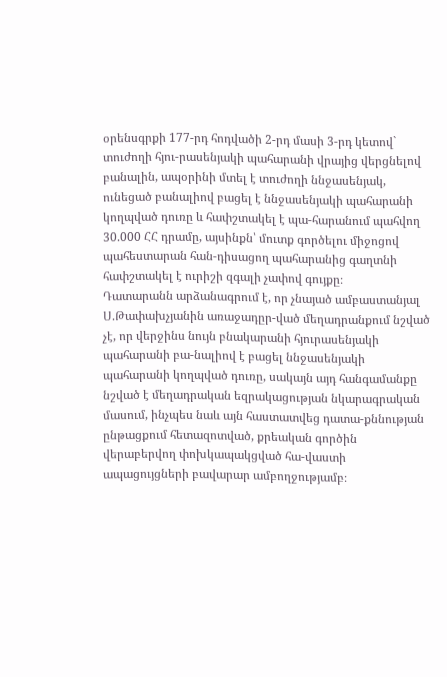օրենսգրքի 177-րդ հոդվածի 2-րդ մասի 3-րդ կետով` տուժողի հյու-րասենյակի պահարանի վրայից վերցնելով բանալին, ապօրինի մտել է տուժողի ննջասենյակ, ունեցած բանալիով բացել է ննջասենյակի պահարանի կողպված դուռը և հափշտակել է պա-հարանում պահվող 30.000 ՀՀ դրամը, այսինքն՝ մուտք գործելու միջոցով պահեստարան հան-դիսացող պահարանից գաղտնի հափշտակել է ուրիշի զգալի չափով գույքը։
Դատարանն արձանագրում է, որ չնայած ամբաստանյալ Ս.Թափախչյանին առաջադըր-ված մեղադրանքում նշված չէ, որ վերջինս նույն բնակարանի հյուրասենյակի պահարանի բա-նալիով է բացել ննջասենյակի պահարանի կողպված դուռը, սակայն այդ հանգամանքը նշված է մեղադրական եզրակացության նկարագրական մասում, ինչպես նաև այն հաստատվեց դատա-քննության ընթացքում հետազոտված, քրեական գործին վերաբերվող փոխկապակցված հա-վաստի ապացույցների բավարար ամբողջությամբ։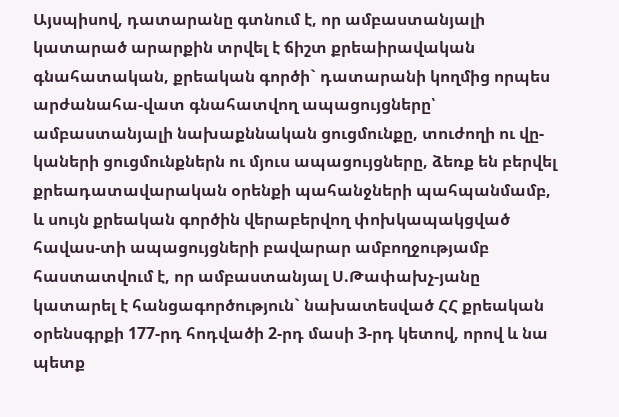Այսպիսով, դատարանը գտնում է, որ ամբաստանյալի կատարած արարքին տրվել է ճիշտ քրեաիրավական գնահատական, քրեական գործի` դատարանի կողմից որպես արժանահա-վատ գնահատվող ապացույցները՝ ամբաստանյալի նախաքննական ցուցմունքը, տուժողի ու վը-կաների ցուցմունքներն ու մյուս ապացույցները, ձեռք են բերվել քրեադատավարական օրենքի պահանջների պահպանմամբ, և սույն քրեական գործին վերաբերվող փոխկապակցված հավաս-տի ապացույցների բավարար ամբողջությամբ հաստատվում է, որ ամբաստանյալ Ս.Թափախչ-յանը կատարել է հանցագործություն` նախատեսված ՀՀ քրեական օրենսգրքի 177-րդ հոդվածի 2-րդ մասի 3-րդ կետով, որով և նա պետք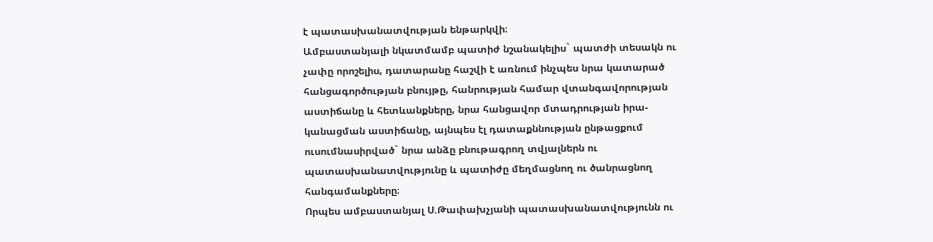է պատասխանատվության ենթարկվի։
Ամբաստանյալի նկատմամբ պատիժ նշանակելիս` պատժի տեսակն ու չափը որոշելիս, դատարանը հաշվի է առնում ինչպես նրա կատարած հանցագործության բնույթը, հանրության համար վտանգավորության աստիճանը և հետևանքները, նրա հանցավոր մտադրության իրա-կանացման աստիճանը, այնպես էլ դատաքննության ընթացքում ուսումնասիրված` նրա անձը բնութագրող տվյալներն ու պատասխանատվությունը և պատիժը մեղմացնող ու ծանրացնող հանգամանքները։
Որպես ամբաստանյալ Ս.Թափախչյանի պատասխանատվությունն ու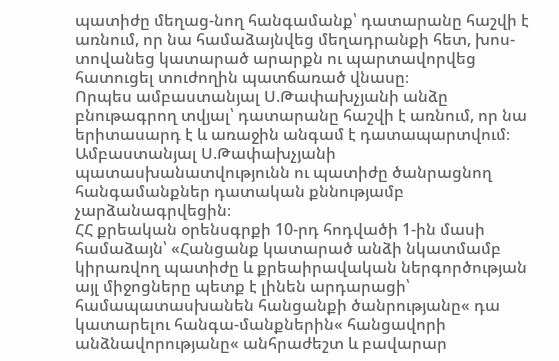պատիժը մեղաց-նող հանգամանք՝ դատարանը հաշվի է առնում, որ նա համաձայնվեց մեղադրանքի հետ, խոս-տովանեց կատարած արարքն ու պարտավորվեց հատուցել տուժողին պատճառած վնասը։
Որպես ամբաստանյալ Ս.Թափախչյանի անձը բնութագրող տվյալ՝ դատարանը հաշվի է առնում, որ նա երիտասարդ է և առաջին անգամ է դատապարտվում։
Ամբաստանյալ Ս.Թափախչյանի պատասխանատվությունն ու պատիժը ծանրացնող հանգամանքներ դատական քննությամբ չարձանագրվեցին։
ՀՀ քրեական օրենսգրքի 10-րդ հոդվածի 1-ին մասի համաձայն՝ «Հանցանք կատարած անձի նկատմամբ կիրառվող պատիժը և քրեաիրավական ներգործության այլ միջոցները պետք է լինեն արդարացի՝ համապատասխանեն հանցանքի ծանրությանը« դա կատարելու հանգա-մանքներին« հանցավորի անձնավորությանը« անհրաժեշտ և բավարար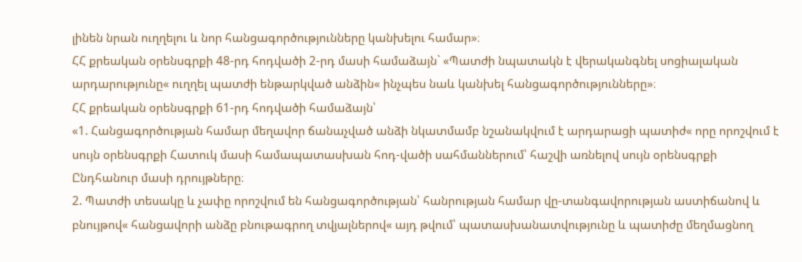լինեն նրան ուղղելու և նոր հանցագործությունները կանխելու համար»։
ՀՀ քրեական օրենսգրքի 48-րդ հոդվածի 2-րդ մասի համաձայն` «Պատժի նպատակն է վերականգնել սոցիալական արդարությունը« ուղղել պատժի ենթարկված անձին« ինչպես նաև կանխել հանցագործությունները»։
ՀՀ քրեական օրենսգրքի 61-րդ հոդվածի համաձայն՝
«1. Հանցագործության համար մեղավոր ճանաչված անձի նկատմամբ նշանակվում է արդարացի պատիժ« որը որոշվում է սույն օրենսգրքի Հատուկ մասի համապատասխան հոդ-վածի սահմաններում՝ հաշվի առնելով սույն օրենսգրքի Ընդհանուր մասի դրույթները։
2. Պատժի տեսակը և չափը որոշվում են հանցագործության՝ հանրության համար վը-տանգավորության աստիճանով և բնույթով« հանցավորի անձը բնութագրող տվյալներով« այդ թվում՝ պատասխանատվությունը և պատիժը մեղմացնող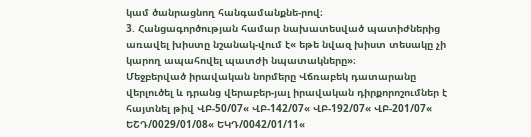կամ ծանրացնող հանգամանքնե-րով։
3. Հանցագործության համար նախատեսված պատիժներից առավել խիստը նշանակ-վում է« եթե նվազ խիստ տեսակը չի կարող ապահովել պատժի նպատակները»։
Մեջբերված իրավական նորմերը Վճռաբեկ դատարանը վերլուծել և դրանց վերաբեր-յալ իրավական դիրքորոշումներ է հայտնել թիվ ՎԲ-50/07« ՎԲ-142/07« ՎԲ-192/07« ՎԲ-201/07« ԵՇԴ/0029/01/08« ԵԿԴ/0042/01/11«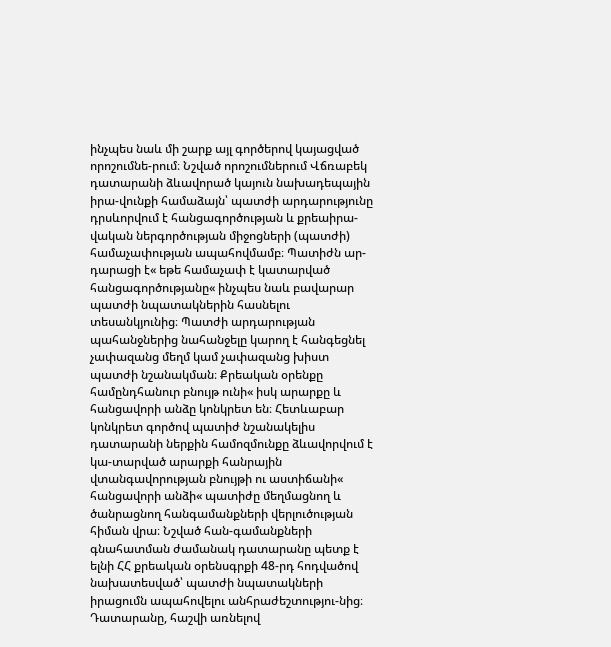ինչպես նաև մի շարք այլ գործերով կայացված որոշումնե-րում։ Նշված որոշումներում Վճռաբեկ դատարանի ձևավորած կայուն նախադեպային իրա-վունքի համաձայն՝ պատժի արդարությունը դրսևորվում է հանցագործության և քրեաիրա-վական ներգործության միջոցների (պատժի) համաչափության ապահովմամբ։ Պատիժն ար-դարացի է« եթե համաչափ է կատարված հանցագործությանը« ինչպես նաև բավարար պատժի նպատակներին հասնելու տեսանկյունից։ Պատժի արդարության պահանջներից նահանջելը կարող է հանգեցնել չափազանց մեղմ կամ չափազանց խիստ պատժի նշանակման։ Քրեական օրենքը համընդհանուր բնույթ ունի« իսկ արարքը և հանցավորի անձը կոնկրետ են։ Հետևաբար կոնկրետ գործով պատիժ նշանակելիս դատարանի ներքին համոզմունքը ձևավորվում է կա-տարված արարքի հանրային վտանգավորության բնույթի ու աստիճանի« հանցավորի անձի« պատիժը մեղմացնող և ծանրացնող հանգամանքների վերլուծության հիման վրա։ Նշված հան-գամանքների գնահատման ժամանակ դատարանը պետք է ելնի ՀՀ քրեական օրենսգրքի 48-րդ հոդվածով նախատեսված՝ պատժի նպատակների իրացումն ապահովելու անհրաժեշտությու-նից։
Դատարանը, հաշվի առնելով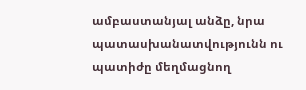ամբաստանյալ անձը, նրա պատասխանատվությունն ու պատիժը մեղմացնող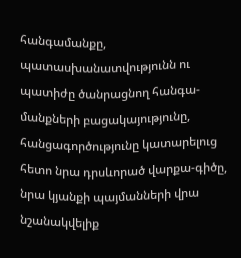հանգամանքը, պատասխանատվությունն ու պատիժը ծանրացնող հանգա-մանքների բացակայությունը, հանցագործությունը կատարելուց հետո նրա դրսևորած վարքա-գիծը, նրա կյանքի պայմանների վրա նշանակվելիք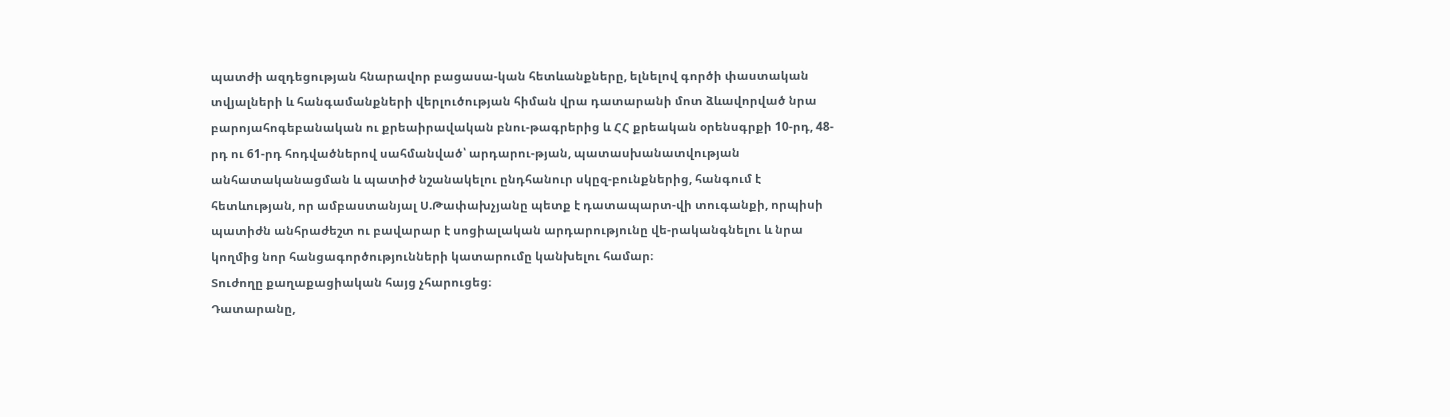պատժի ազդեցության հնարավոր բացասա-կան հետևանքները, ելնելով գործի փաստական տվյալների և հանգամանքների վերլուծության հիման վրա դատարանի մոտ ձևավորված նրա բարոյահոգեբանական ու քրեաիրավական բնու-թագրերից և ՀՀ քրեական օրենսգրքի 10-րդ, 48-րդ ու 61-րդ հոդվածներով սահմանված՝ արդարու-թյան, պատասխանատվության անհատականացման և պատիժ նշանակելու ընդհանուր սկըզ-բունքներից, հանգում է հետևության, որ ամբաստանյալ Ս.Թափախչյանը պետք է դատապարտ-վի տուգանքի, որպիսի պատիժն անհրաժեշտ ու բավարար է սոցիալական արդարությունը վե-րականգնելու և նրա կողմից նոր հանցագործությունների կատարումը կանխելու համար։
Տուժողը քաղաքացիական հայց չհարուցեց։
Դատարանը,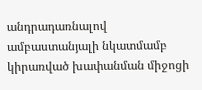անդրադառնալով ամբաստանյալի նկատմամբ կիրառված խափանման միջոցի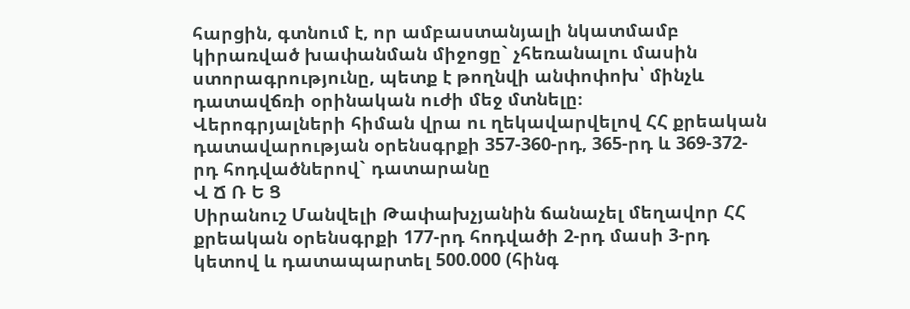հարցին, գտնում է, որ ամբաստանյալի նկատմամբ կիրառված խափանման միջոցը` չհեռանալու մասին ստորագրությունը, պետք է թողնվի անփոփոխ՝ մինչև դատավճռի օրինական ուժի մեջ մտնելը։
Վերոգրյալների հիման վրա ու ղեկավարվելով ՀՀ քրեական դատավարության օրենսգրքի 357-360-րդ, 365-րդ և 369-372-րդ հոդվածներով` դատարանը
Վ Ճ Ռ Ե Ց
Սիրանուշ Մանվելի Թափախչյանին ճանաչել մեղավոր ՀՀ քրեական օրենսգրքի 177-րդ հոդվածի 2-րդ մասի 3-րդ կետով և դատապարտել 500.000 (հինգ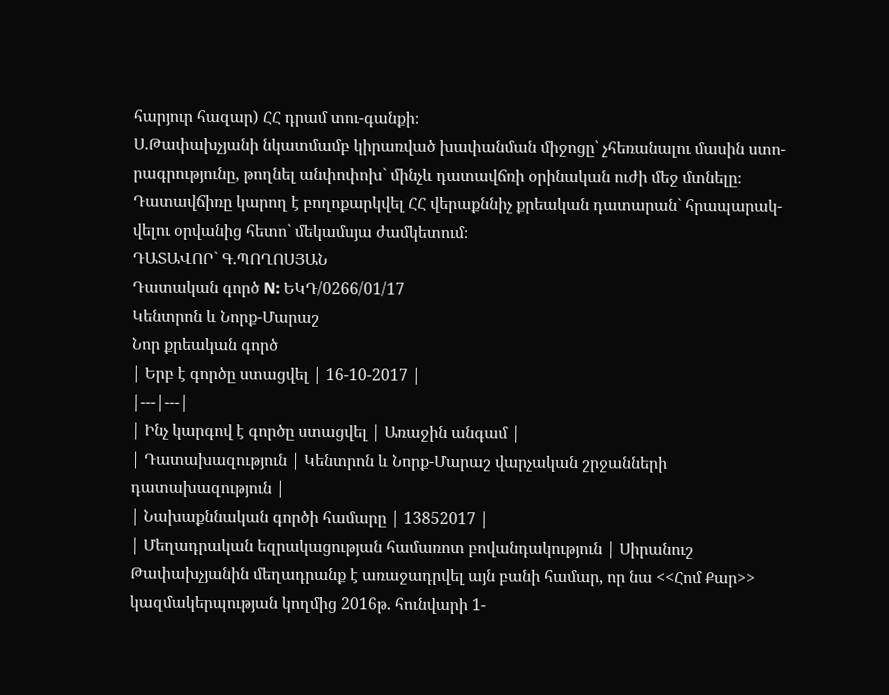հարյուր հազար) ՀՀ դրամ տու-գանքի։
Ս.Թափախչյանի նկատմամբ կիրառված խափանման միջոցը՝ չհեռանալու մասին ստո-րագրությունը, թողնել անփոփոխ` մինչև դատավճռի օրինական ուժի մեջ մտնելը։
Դատավճիռը կարող է բողոքարկվել ՀՀ վերաքննիչ քրեական դատարան` հրապարակ-վելու օրվանից հետո` մեկամսյա ժամկետում։
ԴԱՏԱՎՈՐ` Գ.ՊՈՂՈՍՅԱՆ
Դատական գործ N: ԵԿԴ/0266/01/17
Կենտրոն և Նորք-Մարաշ
Նոր քրեական գործ
| Երբ է գործը ստացվել | 16-10-2017 |
|---|---|
| Ինչ կարգով է գործը ստացվել | Առաջին անգամ |
| Դատախազություն | Կենտրոն և Նորք-Մարաշ վարչական շրջանների դատախազություն |
| Նախաքննական գործի համարը | 13852017 |
| Մեղադրական եզրակացության համառոտ բովանդակություն | Սիրանուշ Թափախչյանին մեղադրանք է առաջադրվել այն բանի համար, որ նա <<Հոմ Քար>> կազմակերպության կողմից 2016թ. հունվարի 1-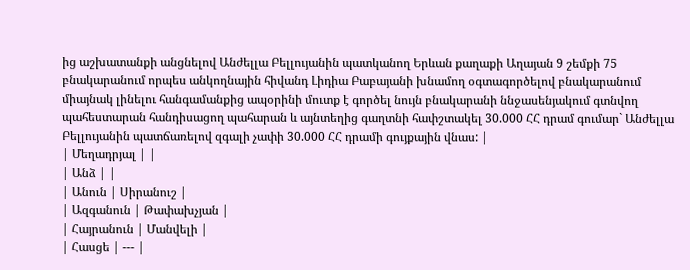ից աշխատանքի անցնելով Անժելլա Բելլույանին պատկանող Երևան քաղաքի Աղայան 9 շեմքի 75 բնակարանում որպես անկողնային հիվանդ Լիդիա Բաբայանի խնամող օգտագործելով բնակարանում միայնակ լինելու հանգամանքից ապօրինի մուտք է գործել նույն բնակարանի ննջասենյակում գտնվող պահեստարան հանդիսացող պահարան և այնտեղից գաղտնի հափշտակել 30.000 ՀՀ դրամ գումար` Անժելլա Բելլույանին պատճառելով զգալի չափի 30.000 ՀՀ դրամի գույքային վնաս: |
| Մեղադրյալ | |
| Անձ | |
| Անուն | Սիրանուշ |
| Ազգանուն | Թափախչյան |
| Հայրանուն | Մանվելի |
| Հասցե | --- |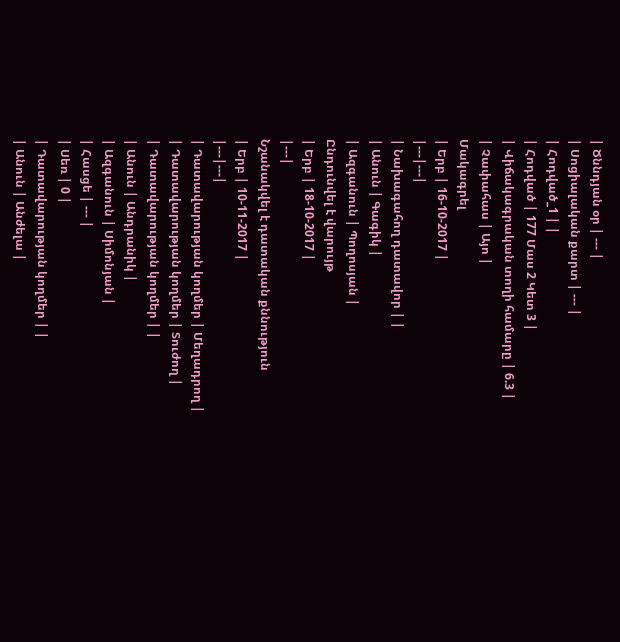| Ծննդյան օր | --- |
| Սոցիալական քարտ | --- |
| Հոդված_1 | |
| Հոդված | 177 Մաս 2 Կետ 3 |
| Վիճակագրական տողի համարը | 6.3 |
| Չափահաս | Այո |
Մակագրել
| Երբ | 16-10-2017 |
|---|---|
| Նախագահող դատավոր | |
| Անուն | Գագիկ |
| Ազգանուն | Պողոսյան |
Ընդունվել է վարույթ
| Երբ | 18-10-2017 |
|---|
Նշանակվել է դատական քննություն
| Երբ | 10-11-2017 |
|---|---|
| Դատավարության կողմեր | Մեղադրող |
| Դատավարության կողմեր | Տուժող |
| Դատավարության կողմեր | |
| Անուն | Անդրանիկ |
| Ազգանուն | Սիմոնյան |
| Հասցե | --- |
| Սեռ | 0 |
| Դատավարության կողմեր | |
| Անուն | Անժելա |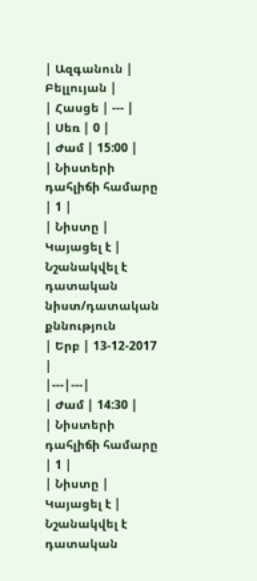| Ազգանուն | Բելլույան |
| Հասցե | --- |
| Սեռ | 0 |
| Ժամ | 15:00 |
| Նիստերի դահլիճի համարը | 1 |
| Նիստը | Կայացել է |
Նշանակվել է դատական նիստ/դատական քննություն
| Երբ | 13-12-2017 |
|---|---|
| Ժամ | 14:30 |
| Նիստերի դահլիճի համարը | 1 |
| Նիստը | Կայացել է |
Նշանակվել է դատական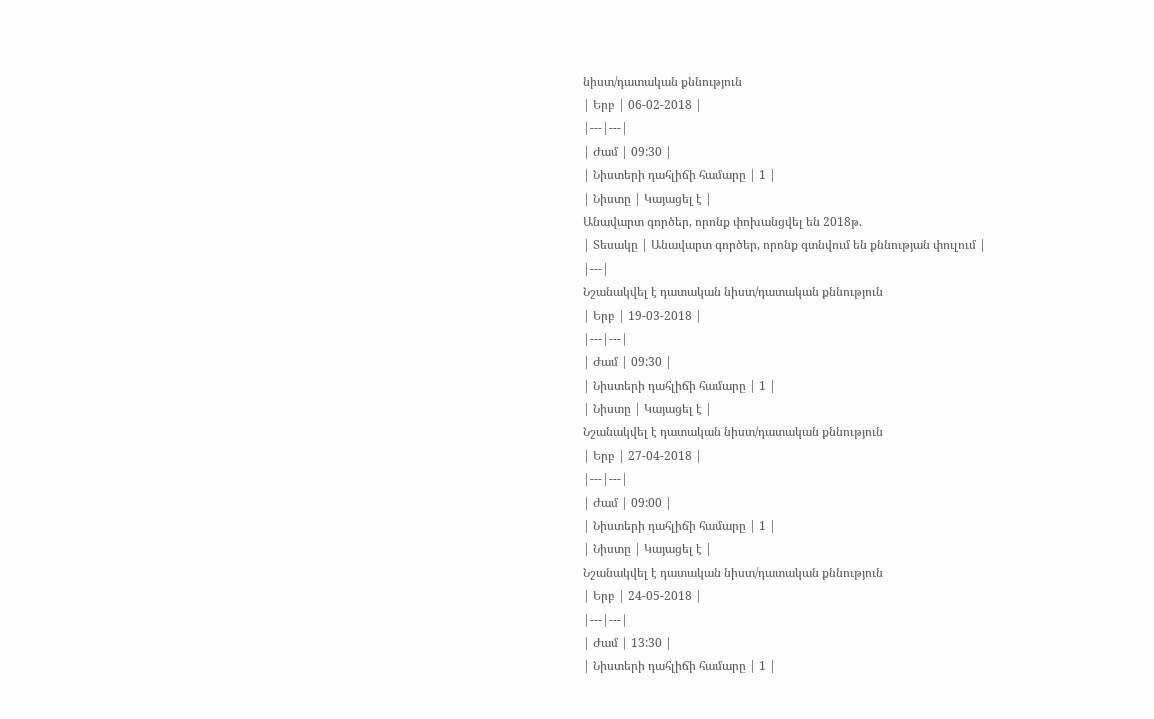նիստ/դատական քննություն
| Երբ | 06-02-2018 |
|---|---|
| Ժամ | 09:30 |
| Նիստերի դահլիճի համարը | 1 |
| Նիստը | Կայացել է |
Անավարտ գործեր, որոնք փոխանցվել են 2018թ.
| Տեսակը | Անավարտ գործեր, որոնք գտնվում են քննության փուլում |
|---|
Նշանակվել է դատական նիստ/դատական քննություն
| Երբ | 19-03-2018 |
|---|---|
| Ժամ | 09:30 |
| Նիստերի դահլիճի համարը | 1 |
| Նիստը | Կայացել է |
Նշանակվել է դատական նիստ/դատական քննություն
| Երբ | 27-04-2018 |
|---|---|
| Ժամ | 09:00 |
| Նիստերի դահլիճի համարը | 1 |
| Նիստը | Կայացել է |
Նշանակվել է դատական նիստ/դատական քննություն
| Երբ | 24-05-2018 |
|---|---|
| Ժամ | 13:30 |
| Նիստերի դահլիճի համարը | 1 |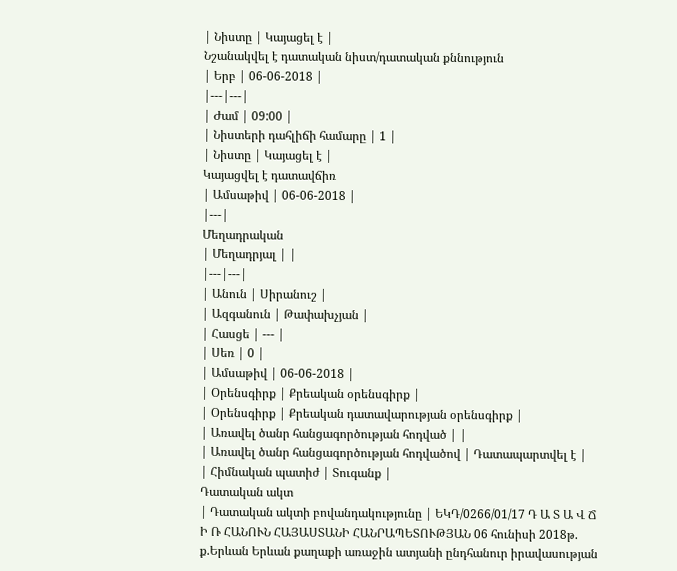| Նիստը | Կայացել է |
Նշանակվել է դատական նիստ/դատական քննություն
| Երբ | 06-06-2018 |
|---|---|
| Ժամ | 09:00 |
| Նիստերի դահլիճի համարը | 1 |
| Նիստը | Կայացել է |
Կայացվել է դատավճիռ
| Ամսաթիվ | 06-06-2018 |
|---|
Մեղադրական
| Մեղադրյալ | |
|---|---|
| Անուն | Սիրանուշ |
| Ազգանուն | Թափախչյան |
| Հասցե | --- |
| Սեռ | 0 |
| Ամսաթիվ | 06-06-2018 |
| Օրենսգիրք | Քրեական օրենսգիրք |
| Օրենսգիրք | Քրեական դատավարության օրենսգիրք |
| Առավել ծանր հանցագործության հոդված | |
| Առավել ծանր հանցագործության հոդվածով | Դատապարտվել է |
| Հիմնական պատիժ | Տուգանք |
Դատական ակտ
| Դատական ակտի բովանդակությունը | ԵԿԴ/0266/01/17 Դ Ա Տ Ա Վ Ճ Ի Ռ ՀԱՆՈՒՆ ՀԱՅԱՍՏԱՆԻ ՀԱՆՐԱՊԵՏՈՒԹՅԱՆ 06 հունիսի 2018թ. ք.Երևան Երևան քաղաքի առաջին ատյանի ընդհանուր իրավասության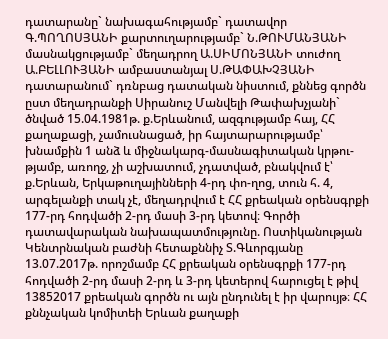դատարանը` նախագահությամբ` դատավոր Գ.ՊՈՂՈՍՅԱՆԻ քարտուղարությամբ` Ն.ԹՈՒՄԱՆՅԱՆԻ մասնակցությամբ` մեղադրող Ա.ՍԻՄՈՆՅԱՆԻ տուժող Ա.ԲԵԼԼՈՒՅԱՆԻ ամբաստանյալ Ս.ԹԱՓԱԽՉՅԱՆԻ դատարանում` դռնբաց դատական նիստում, քննեց գործն ըստ մեղադրանքի Սիրանուշ Մանվելի Թափախչյանի` ծնված 15.04.1981թ. ք.Երևանում, ազգությամբ հայ, ՀՀ քաղաքացի, չամուսնացած, իր հայտարարությամբ՝ խնամքին 1 անձ և միջնակարգ-մասնագիտական կրթու-թյամբ, առողջ, չի աշխատում, չդատված, բնակվում է՝ ք.Երևան, Երկաթուղայինների 4-րդ փո-ղոց, տուն հ. 4, արգելանքի տակ չէ, մեղադրվում է ՀՀ քրեական օրենսգրքի 177-րդ հոդվածի 2-րդ մասի 3-րդ կետով։ Գործի դատավարական նախապատմությունը. Ոստիկանության Կենտրնական բաժնի հետաքննիչ Տ.Գևորգյանը 13.07.2017թ. որոշմամբ ՀՀ քրեական օրենսգրքի 177-րդ հոդվածի 2-րդ մասի 2-րդ և 3-րդ կետերով հարուցել է թիվ 13852017 քրեական գործն ու այն ընդունել է իր վարույթ։ ՀՀ քննչական կոմիտեի Երևան քաղաքի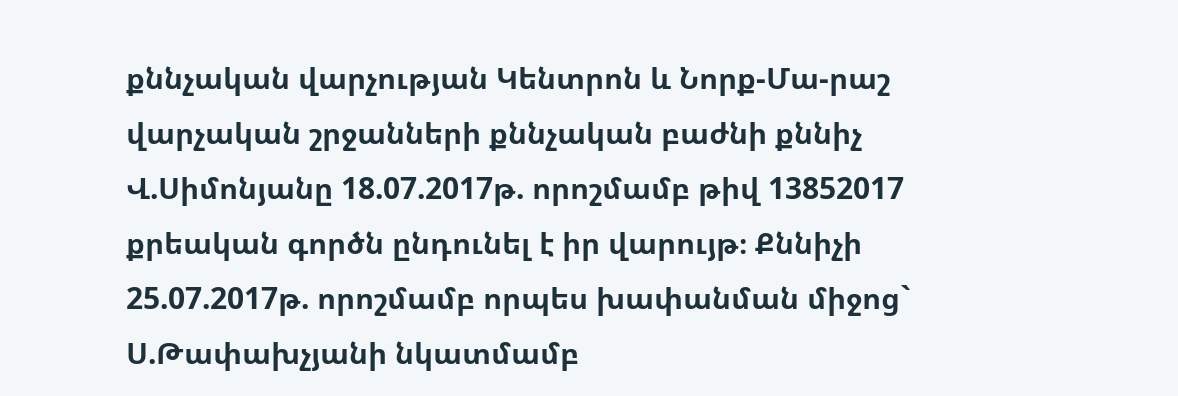քննչական վարչության Կենտրոն և Նորք-Մա-րաշ վարչական շրջանների քննչական բաժնի քննիչ Վ.Սիմոնյանը 18.07.2017թ. որոշմամբ թիվ 13852017 քրեական գործն ընդունել է իր վարույթ։ Քննիչի 25.07.2017թ. որոշմամբ որպես խափանման միջոց` Ս.Թափախչյանի նկատմամբ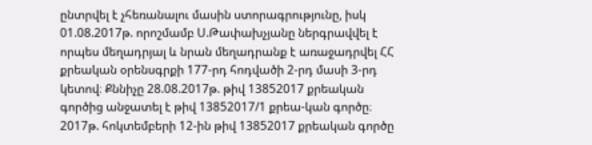ընտրվել է չհեռանալու մասին ստորագրությունը, իսկ 01.08.2017թ. որոշմամբ Ս.Թափախչյանը ներգրավվել է որպես մեղադրյալ և նրան մեղադրանք է առաջադրվել ՀՀ քրեական օրենսգրքի 177-րդ հոդվածի 2-րդ մասի 3-րդ կետով։ Քննիչը 28.08.2017թ. թիվ 13852017 քրեական գործից անջատել է թիվ 13852017/1 քրեա-կան գործը։ 2017թ. հոկտեմբերի 12-ին թիվ 13852017 քրեական գործը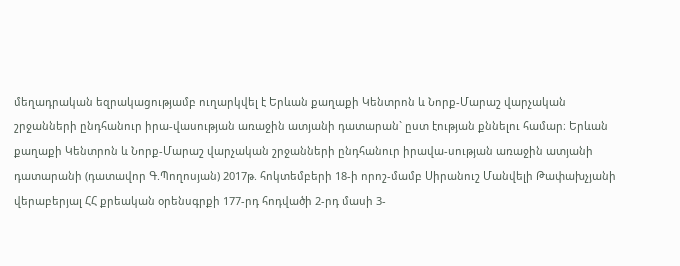մեղադրական եզրակացությամբ ուղարկվել է Երևան քաղաքի Կենտրոն և Նորք-Մարաշ վարչական շրջանների ընդհանուր իրա-վասության առաջին ատյանի դատարան` ըստ էության քննելու համար։ Երևան քաղաքի Կենտրոն և Նորք-Մարաշ վարչական շրջանների ընդհանուր իրավա-սության առաջին ատյանի դատարանի (դատավոր Գ.Պողոսյան) 2017թ. հոկտեմբերի 18-ի որոշ-մամբ Սիրանուշ Մանվելի Թափախչյանի վերաբերյալ ՀՀ քրեական օրենսգրքի 177-րդ հոդվածի 2-րդ մասի 3-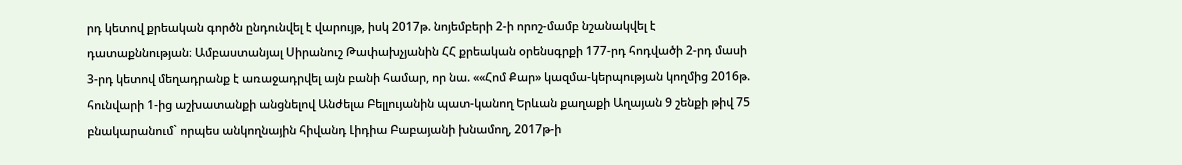րդ կետով քրեական գործն ընդունվել է վարույթ, իսկ 2017թ. նոյեմբերի 2-ի որոշ-մամբ նշանակվել է դատաքննության։ Ամբաստանյալ Սիրանուշ Թափախչյանին ՀՀ քրեական օրենսգրքի 177-րդ հոդվածի 2-րդ մասի 3-րդ կետով մեղադրանք է առաջադրվել այն բանի համար, որ նա. ««Հոմ Քար» կազմա-կերպության կողմից 2016թ. հունվարի 1-ից աշխատանքի անցնելով Անժելա Բելլույանին պատ-կանող Երևան քաղաքի Աղայան 9 շենքի թիվ 75 բնակարանում` որպես անկողնային հիվանդ Լիդիա Բաբայանի խնամող, 2017թ-ի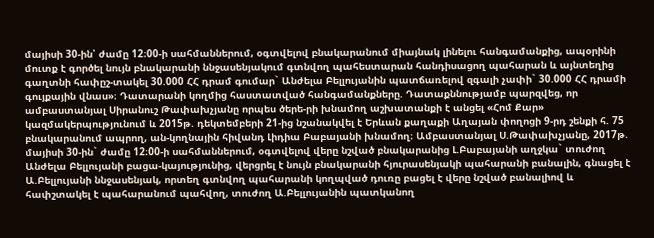մայիսի 30-ին՝ ժամը 12։00-ի սահմաններում, օգտվելով բնակարանում միայնակ լինելու հանգամանքից, ապօրինի մուտք է գործել նույն բնակարանի ննջասենյակում գտնվող պահեստարան հանդիսացող պահարան և այնտեղից գաղտնի հափըշ-տակել 30.000 ՀՀ դրամ գումար` Անժելա Բելլույանին պատճառելով զգալի չափի` 30.000 ՀՀ դրամի գույքային վնաս»։ Դատարանի կողմից հաստատված հանգամանքները. Դատաքննությամբ պարզվեց, որ ամբաստանյալ Սիրանուշ Թափախչյանը որպես ծերե-րի խնամող աշխատանքի է անցել «Հոմ Քար» կազմակերպությունում և 2015թ. դեկտեմբերի 21-ից նշանակվել է Երևան քաղաքի Աղայան փողոցի 9-րդ շենքի հ. 75 բնակարանում ապրող, ան-կողնային հիվանդ Լիդիա Բաբայանի խնամող։ Ամբաստանյալ Ս.Թափախչյանը, 2017թ. մայիսի 30-ին` ժամը 12։00-ի սահմաններում, օգտվելով վերը նշված բնակարանից Լ.Բաբայանի աղջկա` տուժող Անժելա Բելլույանի բացա-կայությունից, վերցրել է նույն բնակարանի հյուրասենյակի պահարանի բանալին, գնացել է Ա.Բելլույանի ննջասենյակ, որտեղ գտնվող պահարանի կողպված դուռը բացել է վերը նշված բանալիով և հափշտակել է պահարանում պահվող, տուժող Ա.Բելլույանին պատկանող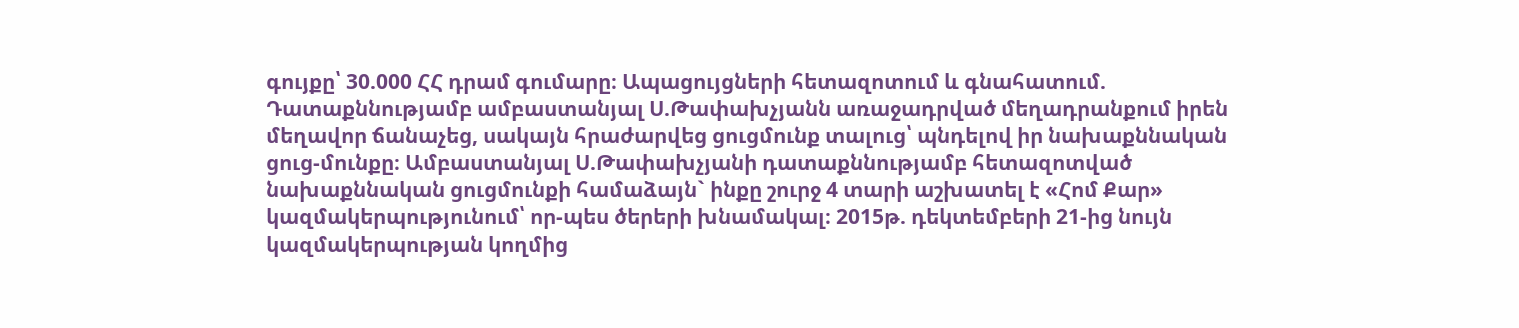գույքը՝ 30.000 ՀՀ դրամ գումարը։ Ապացույցների հետազոտում և գնահատում. Դատաքննությամբ ամբաստանյալ Ս.Թափախչյանն առաջադրված մեղադրանքում իրեն մեղավոր ճանաչեց, սակայն հրաժարվեց ցուցմունք տալուց՝ պնդելով իր նախաքննական ցուց-մունքը։ Ամբաստանյալ Ս.Թափախչյանի դատաքննությամբ հետազոտված նախաքննական ցուցմունքի համաձայն` ինքը շուրջ 4 տարի աշխատել է «Հոմ Քար» կազմակերպությունում՝ որ-պես ծերերի խնամակալ։ 2015թ. դեկտեմբերի 21-ից նույն կազմակերպության կողմից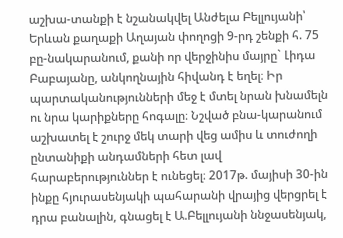աշխա-տանքի է նշանակվել Անժելա Բելլույանի՝ Երևան քաղաքի Աղայան փողոցի 9-րդ շենքի հ. 75 բը-նակարանում, քանի որ վերջինիս մայրը` Լիդա Բաբայանը, անկողնային հիվանդ է եղել։ Իր պարտականությունների մեջ է մտել նրան խնամելն ու նրա կարիքները հոգալը։ Նշված բնա-կարանում աշխատել է շուրջ մեկ տարի վեց ամիս և տուժողի ընտանիքի անդամների հետ լավ հարաբերություններ է ունեցել։ 2017թ. մայիսի 30-ին ինքը հյուրասենյակի պահարանի վրայից վերցրել է դրա բանալին, գնացել է Ա.Բելլույանի ննջասենյակ,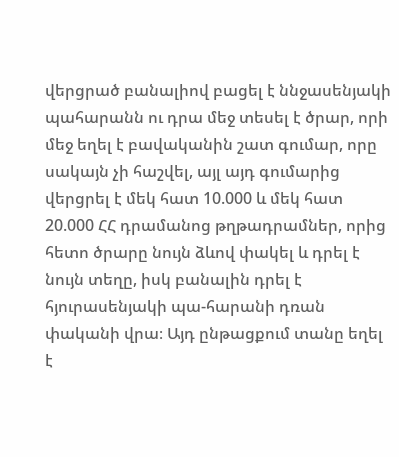վերցրած բանալիով բացել է ննջասենյակի պահարանն ու դրա մեջ տեսել է ծրար, որի մեջ եղել է բավականին շատ գումար, որը սակայն չի հաշվել, այլ այդ գումարից վերցրել է մեկ հատ 10.000 և մեկ հատ 20.000 ՀՀ դրամանոց թղթադրամներ, որից հետո ծրարը նույն ձևով փակել և դրել է նույն տեղը, իսկ բանալին դրել է հյուրասենյակի պա-հարանի դռան փականի վրա։ Այդ ընթացքում տանը եղել է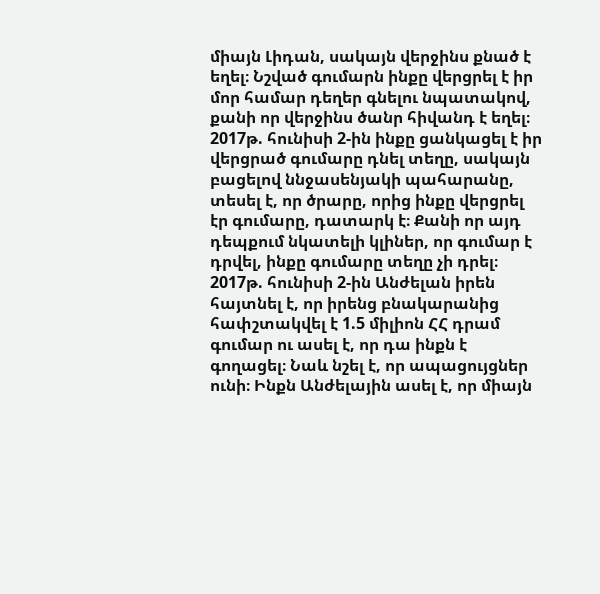միայն Լիդան, սակայն վերջինս քնած է եղել։ Նշված գումարն ինքը վերցրել է իր մոր համար դեղեր գնելու նպատակով, քանի որ վերջինս ծանր հիվանդ է եղել։ 2017թ. հունիսի 2-ին ինքը ցանկացել է իր վերցրած գումարը դնել տեղը, սակայն բացելով ննջասենյակի պահարանը, տեսել է, որ ծրարը, որից ինքը վերցրել էր գումարը, դատարկ է։ Քանի որ այդ դեպքում նկատելի կլիներ, որ գումար է դրվել, ինքը գումարը տեղը չի դրել։ 2017թ. հունիսի 2-ին Անժելան իրեն հայտնել է, որ իրենց բնակարանից հափշտակվել է 1.5 միլիոն ՀՀ դրամ գումար ու ասել է, որ դա ինքն է գողացել։ Նաև նշել է, որ ապացույցներ ունի։ Ինքն Անժելային ասել է, որ միայն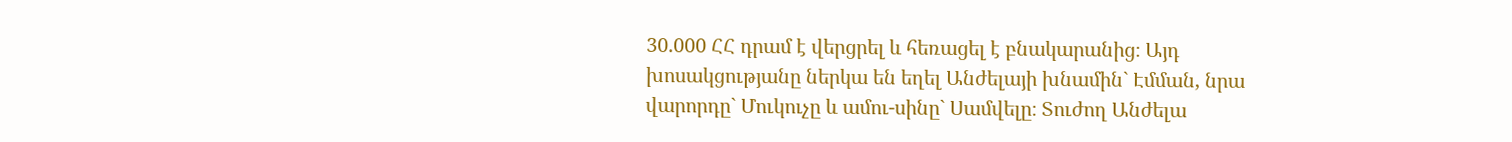30.000 ՀՀ դրամ է վերցրել և հեռացել է բնակարանից։ Այդ խոսակցությանը ներկա են եղել Անժելայի խնամին` Էմման, նրա վարորդը` Մուկուչը և ամու-սինը` Սամվելը։ Տուժող Անժելա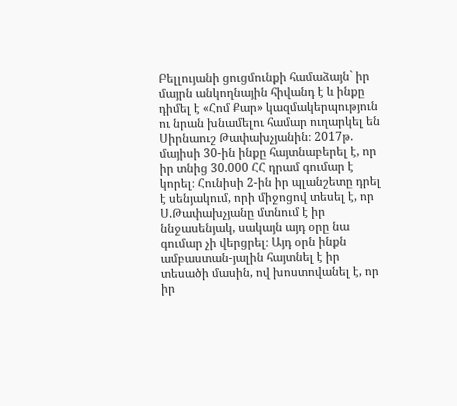Բելլույանի ցուցմունքի համաձայն` իր մայրն անկողնային հիվանդ է և ինքը դիմել է «Հոմ Քար» կազմակերպություն ու նրան խնամելու համար ուղարկել են Սիրնաուշ Թափախչյանին։ 2017թ. մայիսի 30-ին ինքը հայտնաբերել է, որ իր տնից 30.000 ՀՀ դրամ գումար է կորել։ Հունիսի 2-ին իր պլանշետը դրել է սենյակում, որի միջոցով տեսել է, որ Ս.Թափախչյանը մտնում է իր ննջասենյակ, սակայն այդ օրը նա գումար չի վերցրել։ Այդ օրն ինքն ամբաստան-յալին հայտնել է իր տեսածի մասին, ով խոստովանել է, որ իր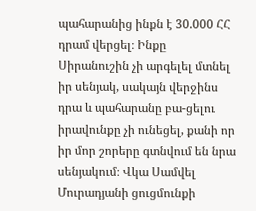պահարանից ինքն է 30.000 ՀՀ դրամ վերցել։ Ինքը Սիրանուշին չի արգելել մտնել իր սենյակ, սակայն վերջինս դրա և պահարանը բա-ցելու իրավունքը չի ունեցել, քանի որ իր մոր շորերը գտնվում են նրա սենյակում։ Վկա Սամվել Մուրադյանի ցուցմունքի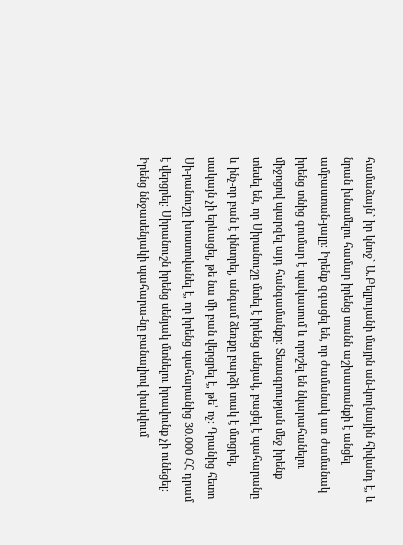համաձայն` իր կնոջ` Ա.Բելլույանի մայրն ան-կողնային հիվանդ է, և նրան խնամելու համար իրենց տանն աշխատանքի է անցել ամբաստան-յալը։ Իրենք զգացել են, որ ժամանակ առ ժամանակ իրենց տնից գումար է պակասում և որոշել են նկարահանելու միջոցով պարզել այդ հանգամանքը։ Տեսագրության մեջ իրենք տեսել են, որ Սիրանուշը մտել է իրենց սենյակ, բացել է պահարանը և ինչ-որ բան է փնտրել, անգամ ձեռքը բարձի տակ է մտցրել, սակայն չի երևացել, թե նա մի բան վերցրել է, թե՝ ոչ։ Դրանից հետո Սի-րանուշը խոստովանել է, որ իրենց պահարանից 30.000 ՀՀ դրամ է վերցրել։ Սիրանուշն իրենց սենյակ մտնելու իրավունք չի ունեցել։ Իրենց ննջասենյակի պահարա-նը բանալիով փակվում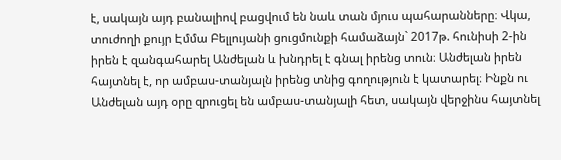է, սակայն այդ բանալիով բացվում են նաև տան մյուս պահարանները։ Վկա, տուժողի քույր Էմմա Բելլույանի ցուցմունքի համաձայն` 2017թ. հունիսի 2-ին իրեն է զանգահարել Անժելան և խնդրել է գնալ իրենց տուն։ Անժելան իրեն հայտնել է, որ ամբաս-տանյալն իրենց տնից գողություն է կատարել։ Ինքն ու Անժելան այդ օրը զրուցել են ամբաս-տանյալի հետ, սակայն վերջինս հայտնել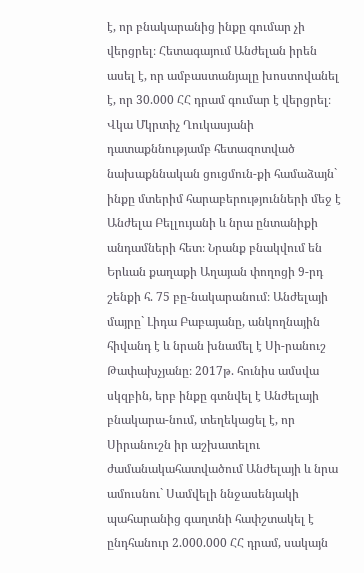է, որ բնակարանից ինքը գումար չի վերցրել։ Հետագայում Անժելան իրեն ասել է, որ ամբաստանյալը խոստովանել է, որ 30.000 ՀՀ դրամ գումար է վերցրել։ Վկա Մկրտիչ Ղուկասյանի դատաքննությամբ հետազոտված նախաքննական ցուցմուն-քի համաձայն` ինքը մտերիմ հարաբերությունների մեջ է Անժելա Բելլույանի և նրա ընտանիքի անդամների հետ։ Նրանք բնակվում են Երևան քաղաքի Աղայան փողոցի 9-րդ շենքի հ. 75 բը-նակարանում։ Անժելայի մայրը` Լիդա Բաբայանը, անկողնային հիվանդ է և նրան խնամել է Սի-րանուշ Թափախչյանը։ 2017թ. հունիս ամսվա սկզբին, երբ ինքը գտնվել է Անժելայի բնակարա-նում, տեղեկացել է, որ Սիրանուշն իր աշխատելու ժամանակահատվածում Անժելայի և նրա ամուսնու` Սամվելի ննջասենյակի պահարանից գաղտնի հափշտակել է ընդհանուր 2.000.000 ՀՀ դրամ, սակայն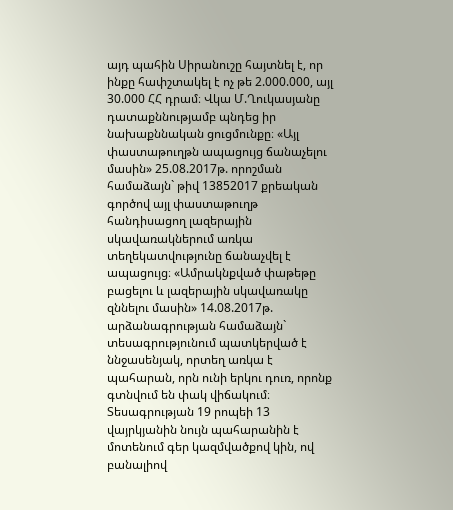այդ պահին Սիրանուշը հայտնել է, որ ինքը հափշտակել է ոչ թե 2.000.000, այլ 30.000 ՀՀ դրամ։ Վկա Մ.Ղուկասյանը դատաքննությամբ պնդեց իր նախաքննական ցուցմունքը։ «Այլ փաստաթուղթն ապացույց ճանաչելու մասին» 25.08.2017թ. որոշման համաձայն` թիվ 13852017 քրեական գործով այլ փաստաթուղթ հանդիսացող լազերային սկավառակներում առկա տեղեկատվությունը ճանաչվել է ապացույց։ «Ամրակնքված փաթեթը բացելու և լազերային սկավառակը զննելու մասին» 14.08.2017թ. արձանագրության համաձայն` տեսագրությունում պատկերված է ննջասենյակ, որտեղ առկա է պահարան, որն ունի երկու դուռ, որոնք գտնվում են փակ վիճակում։ Տեսագրության 19 րոպեի 13 վայրկյանին նույն պահարանին է մոտենում գեր կազմվածքով կին, ով բանալիով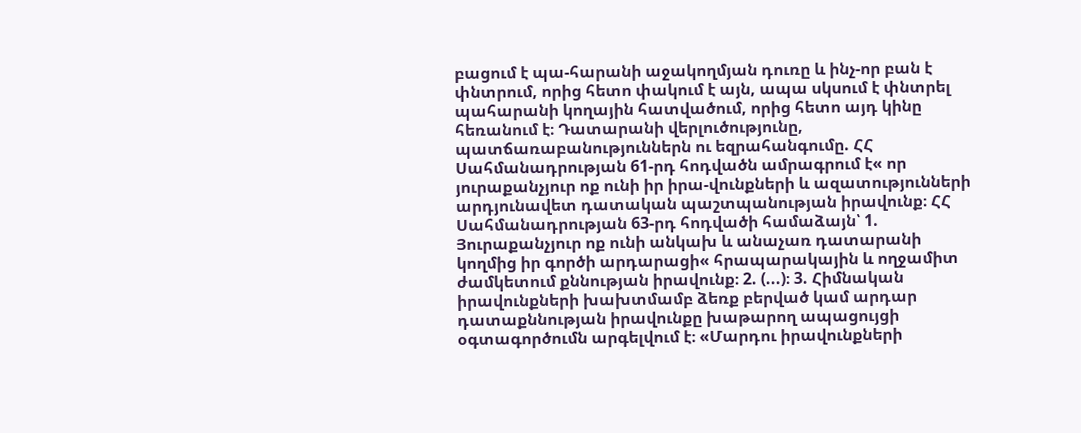բացում է պա-հարանի աջակողմյան դուռը և ինչ-որ բան է փնտրում, որից հետո փակում է այն, ապա սկսում է փնտրել պահարանի կողային հատվածում, որից հետո այդ կինը հեռանում է։ Դատարանի վերլուծությունը, պատճառաբանություններն ու եզրահանգումը. ՀՀ Սահմանադրության 61-րդ հոդվածն ամրագրում է« որ յուրաքանչյուր ոք ունի իր իրա-վունքների և ազատությունների արդյունավետ դատական պաշտպանության իրավունք։ ՀՀ Սահմանադրության 63-րդ հոդվածի համաձայն՝ 1. Յուրաքանչյուր ոք ունի անկախ և անաչառ դատարանի կողմից իր գործի արդարացի« հրապարակային և ողջամիտ ժամկետում քննության իրավունք։ 2. (...)։ 3. Հիմնական իրավունքների խախտմամբ ձեռք բերված կամ արդար դատաքննության իրավունքը խաթարող ապացույցի օգտագործումն արգելվում է։ «Մարդու իրավունքների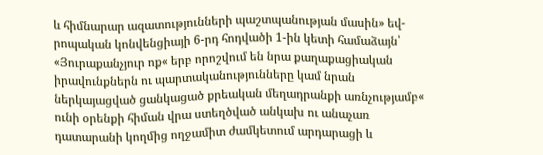և հիմնարար ազատությունների պաշտպանության մասին» եվ-րոպական կոնվենցիայի 6-րդ հոդվածի 1-ին կետի համաձայն՝ «Յուրաքանչյուր ոք« երբ որոշվում են նրա քաղաքացիական իրավունքներն ու պարտականությունները կամ նրան ներկայացված ցանկացած քրեական մեղադրանքի առնչությամբ« ունի օրենքի հիման վրա ստեղծված անկախ ու անաչառ դատարանի կողմից ողջամիտ ժամկետում արդարացի և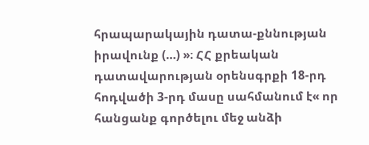հրապարակային դատա-քննության իրավունք (…) »։ ՀՀ քրեական դատավարության օրենսգրքի 18-րդ հոդվածի 3-րդ մասը սահմանում է« որ հանցանք գործելու մեջ անձի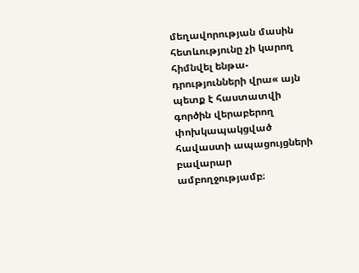մեղավորության մասին հետևությունը չի կարող հիմնվել ենթա-դրությունների վրա« այն պետք է հաստատվի գործին վերաբերող փոխկապակցված հավաստի ապացույցների բավարար ամբողջությամբ։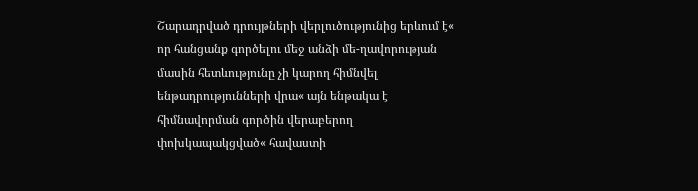Շարադրված դրույթների վերլուծությունից երևում է« որ հանցանք գործելու մեջ անձի մե-ղավորության մասին հետևությունը չի կարող հիմնվել ենթադրությունների վրա« այն ենթակա է հիմնավորման գործին վերաբերող փոխկապակցված« հավաստի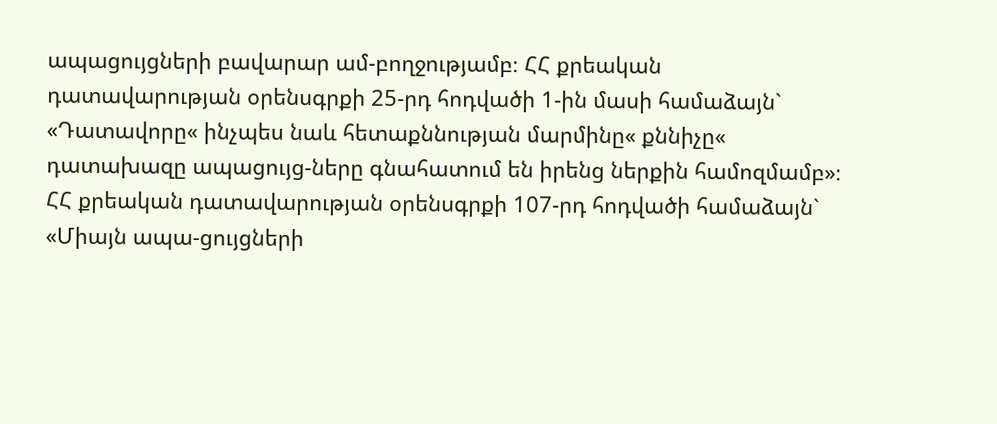ապացույցների բավարար ամ-բողջությամբ։ ՀՀ քրեական դատավարության օրենսգրքի 25-րդ հոդվածի 1-ին մասի համաձայն` «Դատավորը« ինչպես նաև հետաքննության մարմինը« քննիչը« դատախազը ապացույց-ները գնահատում են իրենց ներքին համոզմամբ»։ ՀՀ քրեական դատավարության օրենսգրքի 107-րդ հոդվածի համաձայն` «Միայն ապա-ցույցների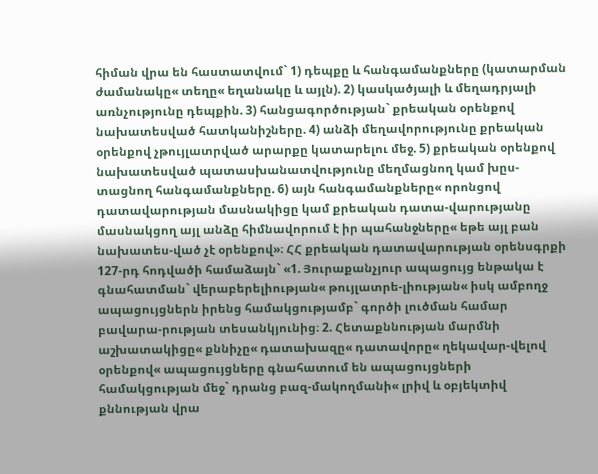հիման վրա են հաստատվում` 1) դեպքը և հանգամանքները (կատարման ժամանակը« տեղը« եղանակը և այլն). 2) կասկածյալի և մեղադրյալի առնչությունը դեպքին. 3) հանցագործության` քրեական օրենքով նախատեսված հատկանիշները. 4) անձի մեղավորությունը քրեական օրենքով չթույլատրված արարքը կատարելու մեջ. 5) քրեական օրենքով նախատեսված պատասխանատվությունը մեղմացնող կամ խըս-տացնող հանգամանքները. 6) այն հանգամանքները« որոնցով դատավարության մասնակիցը կամ քրեական դատա-վարությանը մասնակցող այլ անձը հիմնավորում է իր պահանջները« եթե այլ բան նախատես-ված չէ օրենքով»։ ՀՀ քրեական դատավարության օրենսգրքի 127-րդ հոդվածի համաձայն` «1. Յուրաքանչյուր ապացույց ենթակա է գնահատման` վերաբերելիության« թույլատրե-լիության« իսկ ամբողջ ապացույցներն իրենց համակցությամբ` գործի լուծման համար բավարա-րության տեսանկյունից։ 2. Հետաքննության մարմնի աշխատակիցը« քննիչը« դատախազը« դատավորը« ղեկավար-վելով օրենքով« ապացույցները գնահատում են ապացույցների համակցության մեջ` դրանց բազ-մակողմանի« լրիվ և օբյեկտիվ քննության վրա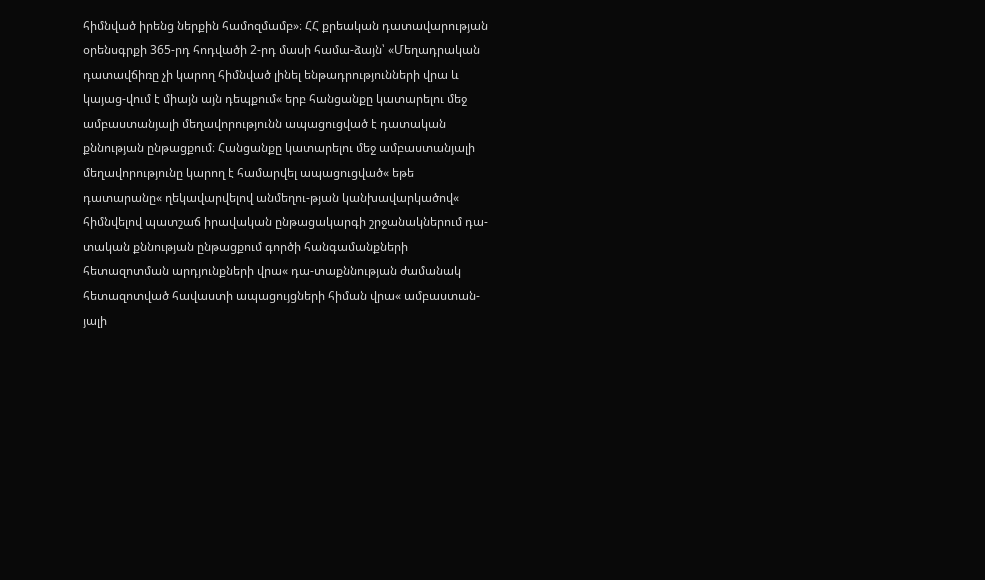հիմնված իրենց ներքին համոզմամբ»։ ՀՀ քրեական դատավարության օրենսգրքի 365-րդ հոդվածի 2-րդ մասի համա-ձայն՝ «Մեղադրական դատավճիռը չի կարող հիմնված լինել ենթադրությունների վրա և կայաց-վում է միայն այն դեպքում« երբ հանցանքը կատարելու մեջ ամբաստանյալի մեղավորությունն ապացուցված է դատական քննության ընթացքում։ Հանցանքը կատարելու մեջ ամբաստանյալի մեղավորությունը կարող է համարվել ապացուցված« եթե դատարանը« ղեկավարվելով անմեղու-թյան կանխավարկածով« հիմնվելով պատշաճ իրավական ընթացակարգի շրջանակներում դա-տական քննության ընթացքում գործի հանգամանքների հետազոտման արդյունքների վրա« դա-տաքննության ժամանակ հետազոտված հավաստի ապացույցների հիման վրա« ամբաստան-յալի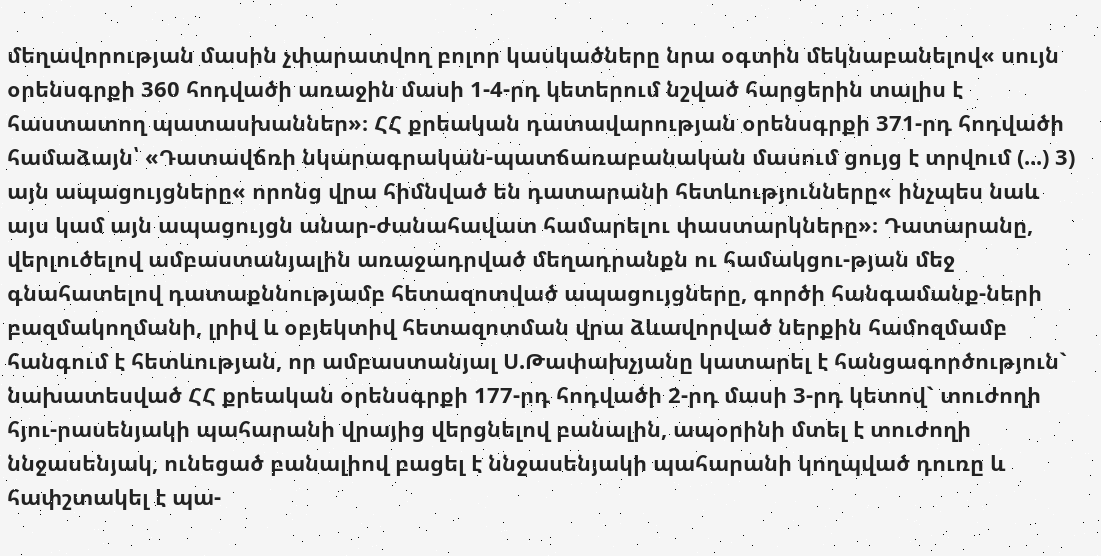մեղավորության մասին չփարատվող բոլոր կասկածները նրա օգտին մեկնաբանելով« սույն օրենսգրքի 360 հոդվածի առաջին մասի 1-4-րդ կետերում նշված հարցերին տալիս է հաստատող պատասխաններ»։ ՀՀ քրեական դատավարության օրենսգրքի 371-րդ հոդվածի համաձայն՝ «Դատավճռի նկարագրական-պատճառաբանական մասում ցույց է տրվում (...) 3) այն ապացույցները« որոնց վրա հիմնված են դատարանի հետևությունները« ինչպես նաև այս կամ այն ապացույցն անար-ժանահավատ համարելու փաստարկները»։ Դատարանը, վերլուծելով ամբաստանյալին առաջադրված մեղադրանքն ու համակցու-թյան մեջ գնահատելով դատաքննությամբ հետազոտված ապացույցները, գործի հանգամանք-ների բազմակողմանի, լրիվ և օբյեկտիվ հետազոտման վրա ձևավորված ներքին համոզմամբ հանգում է հետևության, որ ամբաստանյալ Ս.Թափախչյանը կատարել է հանցագործություն` նախատեսված ՀՀ քրեական օրենսգրքի 177-րդ հոդվածի 2-րդ մասի 3-րդ կետով` տուժողի հյու-րասենյակի պահարանի վրայից վերցնելով բանալին, ապօրինի մտել է տուժողի ննջասենյակ, ունեցած բանալիով բացել է ննջասենյակի պահարանի կողպված դուռը և հափշտակել է պա-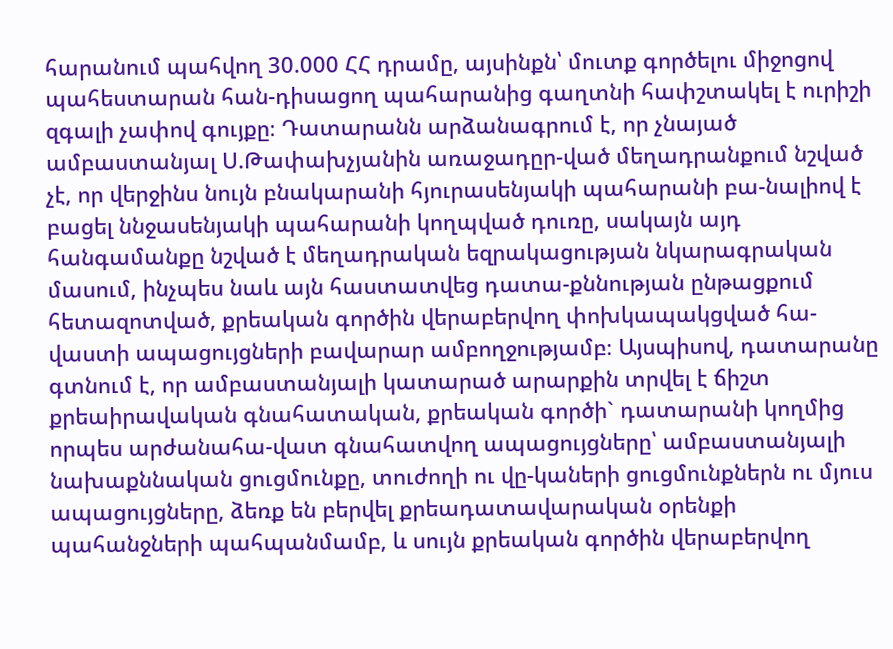հարանում պահվող 30.000 ՀՀ դրամը, այսինքն՝ մուտք գործելու միջոցով պահեստարան հան-դիսացող պահարանից գաղտնի հափշտակել է ուրիշի զգալի չափով գույքը։ Դատարանն արձանագրում է, որ չնայած ամբաստանյալ Ս.Թափախչյանին առաջադըր-ված մեղադրանքում նշված չէ, որ վերջինս նույն բնակարանի հյուրասենյակի պահարանի բա-նալիով է բացել ննջասենյակի պահարանի կողպված դուռը, սակայն այդ հանգամանքը նշված է մեղադրական եզրակացության նկարագրական մասում, ինչպես նաև այն հաստատվեց դատա-քննության ընթացքում հետազոտված, քրեական գործին վերաբերվող փոխկապակցված հա-վաստի ապացույցների բավարար ամբողջությամբ։ Այսպիսով, դատարանը գտնում է, որ ամբաստանյալի կատարած արարքին տրվել է ճիշտ քրեաիրավական գնահատական, քրեական գործի` դատարանի կողմից որպես արժանահա-վատ գնահատվող ապացույցները՝ ամբաստանյալի նախաքննական ցուցմունքը, տուժողի ու վը-կաների ցուցմունքներն ու մյուս ապացույցները, ձեռք են բերվել քրեադատավարական օրենքի պահանջների պահպանմամբ, և սույն քրեական գործին վերաբերվող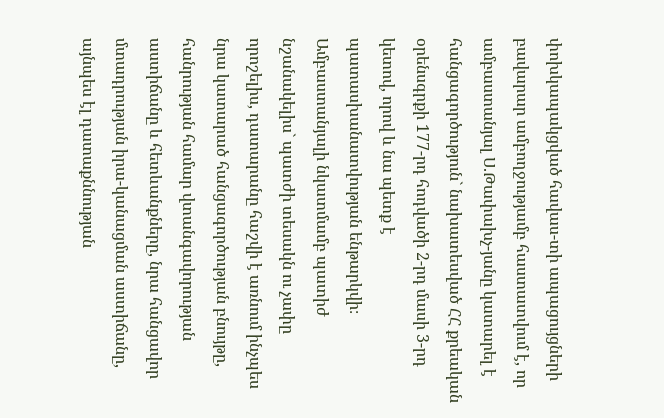փոխկապակցված հավաս-տի ապացույցների բավարար ամբողջությամբ հաստատվում է, որ ամբաստանյալ Ս.Թափախչ-յանը կատարել է հանցագործություն` նախատեսված ՀՀ քրեական օրենսգրքի 177-րդ հոդվածի 2-րդ մասի 3-րդ կետով, որով և նա պետք է պատասխանատվության ենթարկվի։ Ամբաստանյալի նկատմամբ պատիժ նշանակելիս` պատժի տեսակն ու չափը որոշելիս, դատարանը հաշվի է առնում ինչպես նրա կատարած հանցագործության բնույթը, հանրության համար վտանգավորության աստիճանը և հետևանքները, նրա հանցավոր մտադրության իրա-կանացման աստիճանը, այնպես էլ դատաքննության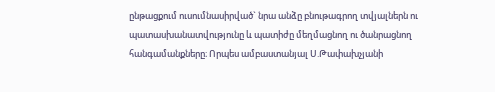ընթացքում ուսումնասիրված` նրա անձը բնութագրող տվյալներն ու պատասխանատվությունը և պատիժը մեղմացնող ու ծանրացնող հանգամանքները։ Որպես ամբաստանյալ Ս.Թափախչյանի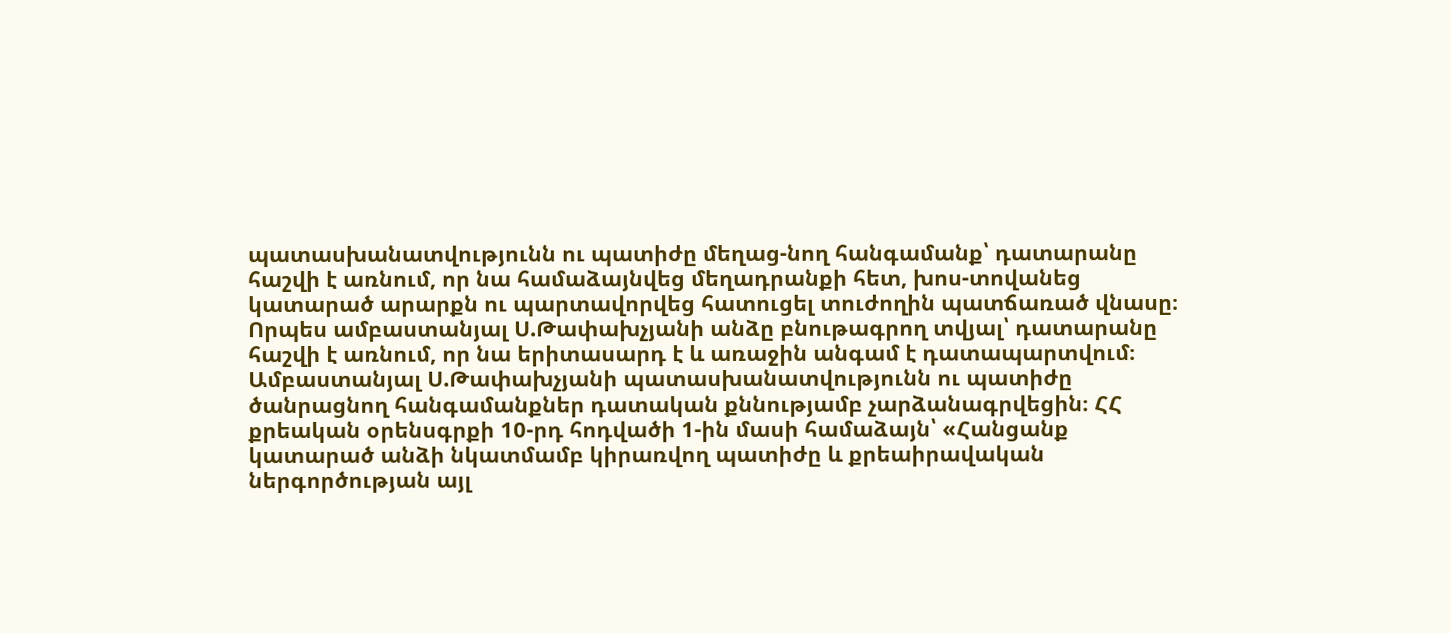պատասխանատվությունն ու պատիժը մեղաց-նող հանգամանք՝ դատարանը հաշվի է առնում, որ նա համաձայնվեց մեղադրանքի հետ, խոս-տովանեց կատարած արարքն ու պարտավորվեց հատուցել տուժողին պատճառած վնասը։ Որպես ամբաստանյալ Ս.Թափախչյանի անձը բնութագրող տվյալ՝ դատարանը հաշվի է առնում, որ նա երիտասարդ է և առաջին անգամ է դատապարտվում։ Ամբաստանյալ Ս.Թափախչյանի պատասխանատվությունն ու պատիժը ծանրացնող հանգամանքներ դատական քննությամբ չարձանագրվեցին։ ՀՀ քրեական օրենսգրքի 10-րդ հոդվածի 1-ին մասի համաձայն՝ «Հանցանք կատարած անձի նկատմամբ կիրառվող պատիժը և քրեաիրավական ներգործության այլ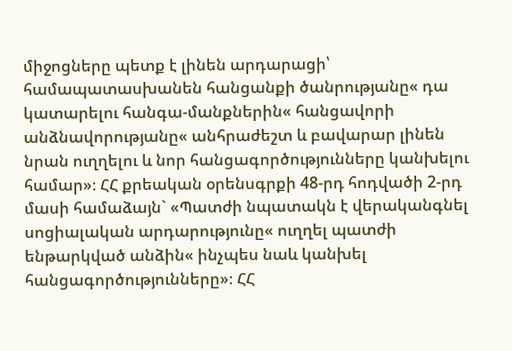միջոցները պետք է լինեն արդարացի՝ համապատասխանեն հանցանքի ծանրությանը« դա կատարելու հանգա-մանքներին« հանցավորի անձնավորությանը« անհրաժեշտ և բավարար լինեն նրան ուղղելու և նոր հանցագործությունները կանխելու համար»։ ՀՀ քրեական օրենսգրքի 48-րդ հոդվածի 2-րդ մասի համաձայն` «Պատժի նպատակն է վերականգնել սոցիալական արդարությունը« ուղղել պատժի ենթարկված անձին« ինչպես նաև կանխել հանցագործությունները»։ ՀՀ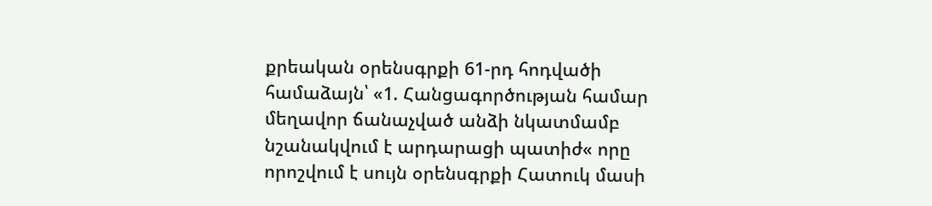քրեական օրենսգրքի 61-րդ հոդվածի համաձայն՝ «1. Հանցագործության համար մեղավոր ճանաչված անձի նկատմամբ նշանակվում է արդարացի պատիժ« որը որոշվում է սույն օրենսգրքի Հատուկ մասի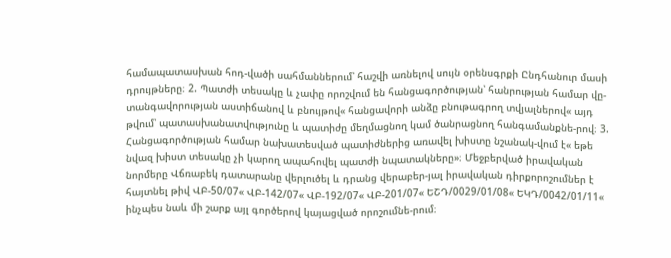համապատասխան հոդ-վածի սահմաններում՝ հաշվի առնելով սույն օրենսգրքի Ընդհանուր մասի դրույթները։ 2. Պատժի տեսակը և չափը որոշվում են հանցագործության՝ հանրության համար վը-տանգավորության աստիճանով և բնույթով« հանցավորի անձը բնութագրող տվյալներով« այդ թվում՝ պատասխանատվությունը և պատիժը մեղմացնող կամ ծանրացնող հանգամանքնե-րով։ 3. Հանցագործության համար նախատեսված պատիժներից առավել խիստը նշանակ-վում է« եթե նվազ խիստ տեսակը չի կարող ապահովել պատժի նպատակները»։ Մեջբերված իրավական նորմերը Վճռաբեկ դատարանը վերլուծել և դրանց վերաբեր-յալ իրավական դիրքորոշումներ է հայտնել թիվ ՎԲ-50/07« ՎԲ-142/07« ՎԲ-192/07« ՎԲ-201/07« ԵՇԴ/0029/01/08« ԵԿԴ/0042/01/11« ինչպես նաև մի շարք այլ գործերով կայացված որոշումնե-րում։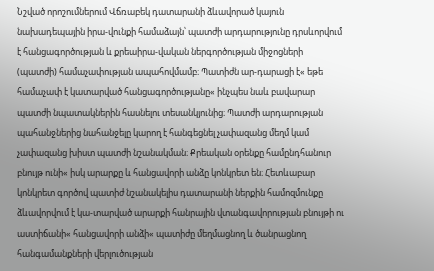Նշված որոշումներում Վճռաբեկ դատարանի ձևավորած կայուն նախադեպային իրա-վունքի համաձայն՝ պատժի արդարությունը դրսևորվում է հանցագործության և քրեաիրա-վական ներգործության միջոցների (պատժի) համաչափության ապահովմամբ։ Պատիժն ար-դարացի է« եթե համաչափ է կատարված հանցագործությանը« ինչպես նաև բավարար պատժի նպատակներին հասնելու տեսանկյունից։ Պատժի արդարության պահանջներից նահանջելը կարող է հանգեցնել չափազանց մեղմ կամ չափազանց խիստ պատժի նշանակման։ Քրեական օրենքը համընդհանուր բնույթ ունի« իսկ արարքը և հանցավորի անձը կոնկրետ են։ Հետևաբար կոնկրետ գործով պատիժ նշանակելիս դատարանի ներքին համոզմունքը ձևավորվում է կա-տարված արարքի հանրային վտանգավորության բնույթի ու աստիճանի« հանցավորի անձի« պատիժը մեղմացնող և ծանրացնող հանգամանքների վերլուծության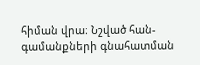հիման վրա։ Նշված հան-գամանքների գնահատման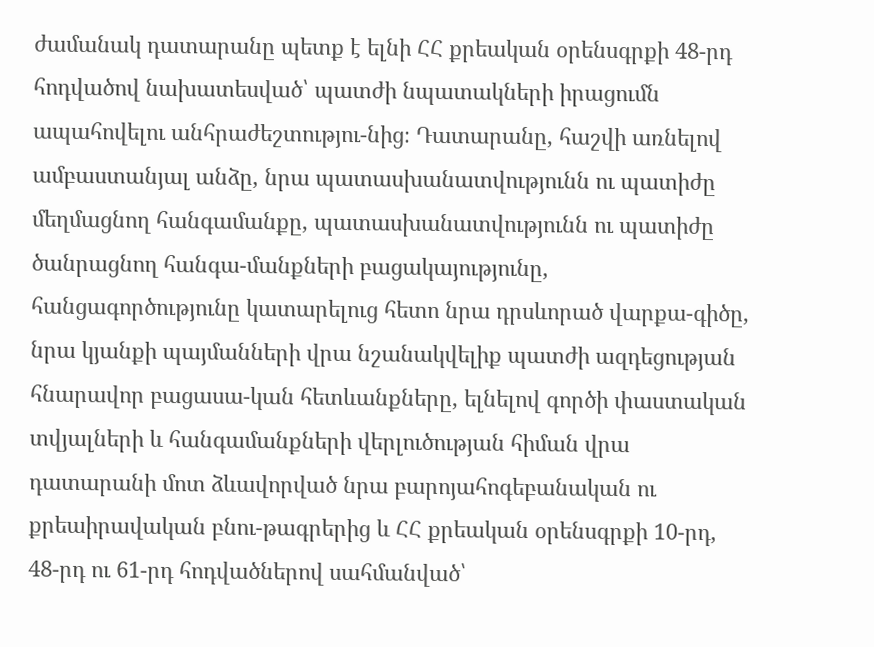ժամանակ դատարանը պետք է ելնի ՀՀ քրեական օրենսգրքի 48-րդ հոդվածով նախատեսված՝ պատժի նպատակների իրացումն ապահովելու անհրաժեշտությու-նից։ Դատարանը, հաշվի առնելով ամբաստանյալ անձը, նրա պատասխանատվությունն ու պատիժը մեղմացնող հանգամանքը, պատասխանատվությունն ու պատիժը ծանրացնող հանգա-մանքների բացակայությունը, հանցագործությունը կատարելուց հետո նրա դրսևորած վարքա-գիծը, նրա կյանքի պայմանների վրա նշանակվելիք պատժի ազդեցության հնարավոր բացասա-կան հետևանքները, ելնելով գործի փաստական տվյալների և հանգամանքների վերլուծության հիման վրա դատարանի մոտ ձևավորված նրա բարոյահոգեբանական ու քրեաիրավական բնու-թագրերից և ՀՀ քրեական օրենսգրքի 10-րդ, 48-րդ ու 61-րդ հոդվածներով սահմանված՝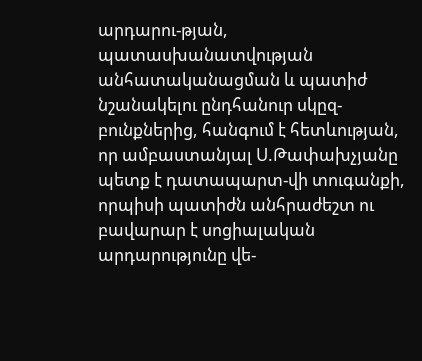արդարու-թյան, պատասխանատվության անհատականացման և պատիժ նշանակելու ընդհանուր սկըզ-բունքներից, հանգում է հետևության, որ ամբաստանյալ Ս.Թափախչյանը պետք է դատապարտ-վի տուգանքի, որպիսի պատիժն անհրաժեշտ ու բավարար է սոցիալական արդարությունը վե-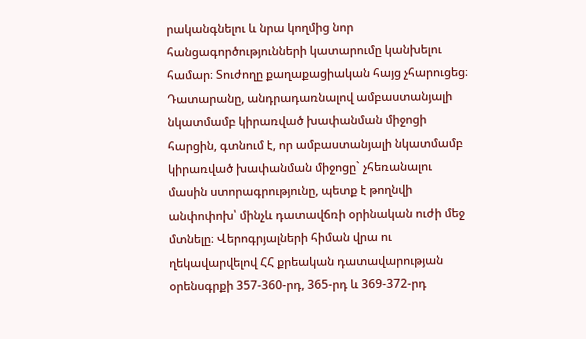րականգնելու և նրա կողմից նոր հանցագործությունների կատարումը կանխելու համար։ Տուժողը քաղաքացիական հայց չհարուցեց։ Դատարանը, անդրադառնալով ամբաստանյալի նկատմամբ կիրառված խափանման միջոցի հարցին, գտնում է, որ ամբաստանյալի նկատմամբ կիրառված խափանման միջոցը` չհեռանալու մասին ստորագրությունը, պետք է թողնվի անփոփոխ՝ մինչև դատավճռի օրինական ուժի մեջ մտնելը։ Վերոգրյալների հիման վրա ու ղեկավարվելով ՀՀ քրեական դատավարության օրենսգրքի 357-360-րդ, 365-րդ և 369-372-րդ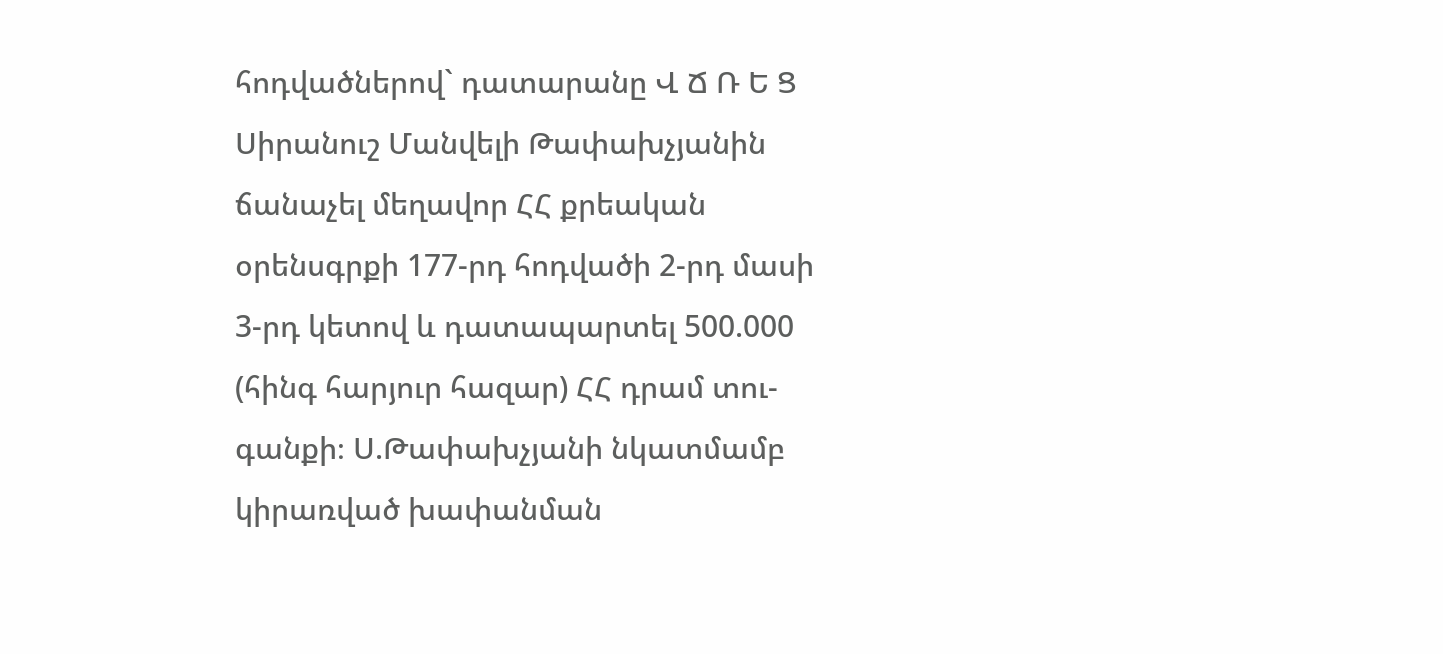հոդվածներով` դատարանը Վ Ճ Ռ Ե Ց Սիրանուշ Մանվելի Թափախչյանին ճանաչել մեղավոր ՀՀ քրեական օրենսգրքի 177-րդ հոդվածի 2-րդ մասի 3-րդ կետով և դատապարտել 500.000 (հինգ հարյուր հազար) ՀՀ դրամ տու-գանքի։ Ս.Թափախչյանի նկատմամբ կիրառված խափանման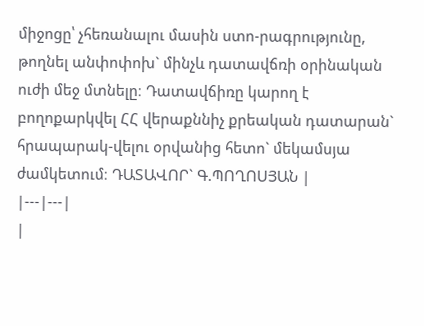միջոցը՝ չհեռանալու մասին ստո-րագրությունը, թողնել անփոփոխ` մինչև դատավճռի օրինական ուժի մեջ մտնելը։ Դատավճիռը կարող է բողոքարկվել ՀՀ վերաքննիչ քրեական դատարան` հրապարակ-վելու օրվանից հետո` մեկամսյա ժամկետում։ ԴԱՏԱՎՈՐ` Գ.ՊՈՂՈՍՅԱՆ |
|---|---|
|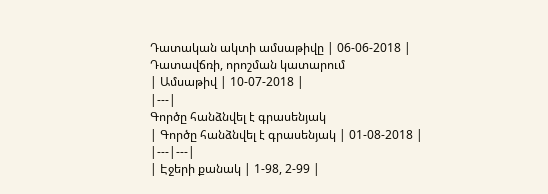Դատական ակտի ամսաթիվը | 06-06-2018 |
Դատավճռի, որոշման կատարում
| Ամսաթիվ | 10-07-2018 |
|---|
Գործը հանձնվել է գրասենյակ
| Գործը հանձնվել է գրասենյակ | 01-08-2018 |
|---|---|
| Էջերի քանակ | 1-98, 2-99 |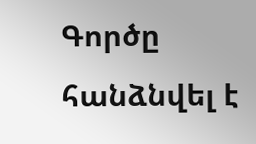Գործը հանձնվել է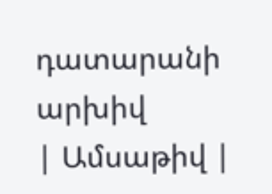դատարանի արխիվ
| Ամսաթիվ |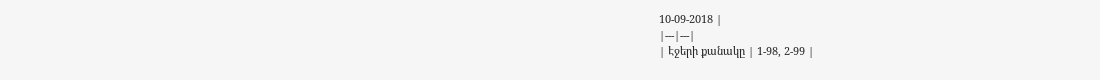10-09-2018 |
|---|---|
| Էջերի քանակը | 1-98, 2-99 |